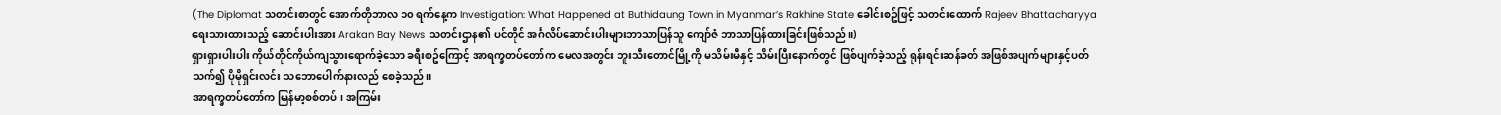(The Diplomat သတင်းစာတွင် အောက်တိုဘာလ ၁၀ ရက်နေ့က Investigation: What Happened at Buthidaung Town in Myanmar’s Rakhine State ခေါင်းစဥ်ဖြင့် သတင်းထောက် Rajeev Bhattacharyya ရေးသားထားသည့် ဆောင်းပါးအား Arakan Bay News သတင်းဌာန၏ ပင်တိုင် အင်္ဂလိပ်ဆောင်းပါးများဘာသာပြန်သူ ကျော်ဇံ ဘာသာပြန်ထားခြင်းဖြစ်သည်။)
ရှားရှားပါးပါး ကိုယ်တိုင်ကိုယ်ကျသွားရောက်ခဲ့သော ခရီးစဥ်ကြောင့် အာရက္ခတပ်တော်က မေလအတွင်း ဘူးသီးတောင်မြို့ကို မသိမ်းမီနှင့် သိမ်းပြီးနောက်တွင် ဖြစ်ပျက်ခဲ့သည့် ရုန်းရင်းဆန်ခတ် အဖြစ်အပျက်များနှင့်ပတ်သက်၍ ပိုမိုရှင်းလင်း သဘောပေါက်နားလည် စေခဲ့သည်။
အာရက္ခတပ်တော်က မြန်မာ့စစ်တပ်၊ အကြမ်း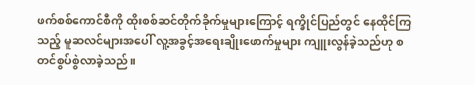ဖက်စစ်ကောင်စီကို ထိုးစစ်ဆင်တိုက်ခိုက်မှုများကြောင့် ရက္ခိုင်ပြည်တွင် နေထိုင်ကြသည့် မူဆလင်များအပေါ် လူ့အခွင့်အရေးချိုးဖောက်မှုများ ကျူးလွန်ခဲ့သည်ဟု စတင်စွပ်စွဲလာခဲ့သည်။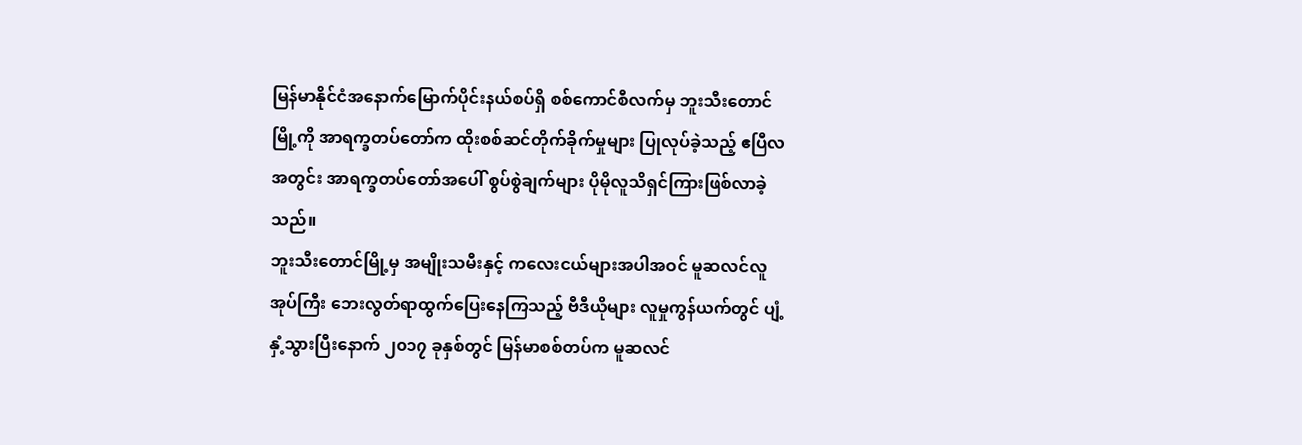မြန်မာနိုင်ငံအနောက်မြောက်ပိုင်းနယ်စပ်ရှိ စစ်ကောင်စီလက်မှ ဘူးသီးတောင်မြို့ကို အာရက္ခတပ်တော်က ထိုးစစ်ဆင်တိုက်ခိုက်မှုများ ပြုလုပ်ခဲ့သည့် ဧပြီလအတွင်း အာရက္ခတပ်တော်အပေါ် စွပ်စွဲချက်များ ပိုမိုလူသိရှင်ကြားဖြစ်လာခဲ့သည်။
ဘူးသီးတောင်မြို့မှ အမျိုးသမီးနှင့် ကလေးငယ်များအပါအဝင် မူဆလင်လူအုပ်ကြီး ဘေးလွတ်ရာထွက်ပြေးနေကြသည့် ဗီဒီယိုများ လူမှုကွန်ယက်တွင် ပျံ့နှံ့သွားပြီးနောက် ၂၀၁၇ ခုနှစ်တွင် မြန်မာစစ်တပ်က မူဆလင်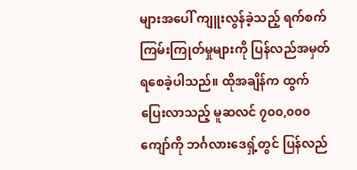များအပေါ် ကျူးလွန်ခဲ့သည့် ရက်စက်ကြမ်းကြုတ်မှုများကို ပြန်လည်အမှတ်ရစေခဲ့ပါသည်။ ထိုအချိန်က ထွက်ပြေးလာသည့် မူဆလင် ၇၀၀,၀၀၀ ကျော်ကို ဘင်္ဂလားဒေရှ့်တွင် ပြန်လည်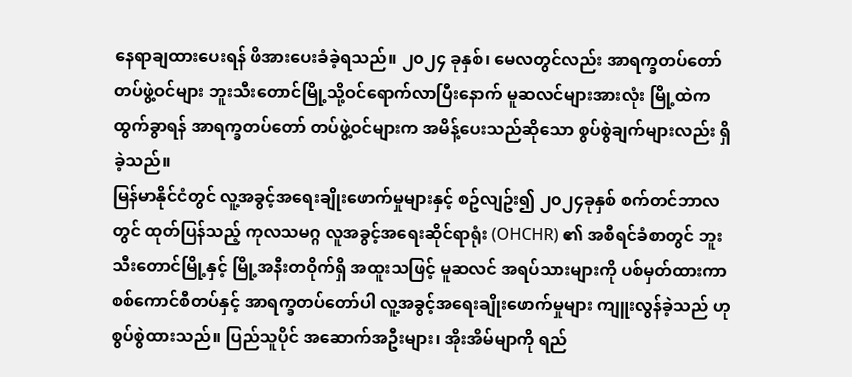နေရာချထားပေးရန် ဖိအားပေးခံခဲ့ရသည်။ ၂၀၂၄ ခုနှစ်၊ မေလတွင်လည်း အာရက္ခတပ်တော်တပ်ဖွဲ့ဝင်များ ဘူးသီးတောင်မြို့သို့ဝင်ရောက်လာပြီးနောက် မူဆလင်များအားလုံး မြို့ထဲကထွက်ခွာရန် အာရက္ခတပ်တော် တပ်ဖွဲ့ဝင်များက အမိန့်ပေးသည်ဆိုသော စွပ်စွဲချက်များလည်း ရှိခဲ့သည်။
မြန်မာနိုင်ငံတွင် လူ့အခွင့်အရေးချိုးဖောက်မှုများနှင့် စဥ်လျဥ်း၍ ၂၀၂၄ခုနှစ် စက်တင်ဘာလတွင် ထုတ်ပြန်သည့် ကုလသမဂ္ဂ လူအခွင့်အရေးဆိုင်ရာရုံး (OHCHR) ၏ အစီရင်ခံစာတွင် ဘူးသီးတောင်မြို့နှင့် မြို့အနီးတဝိုက်ရှိ အထူးသဖြင့် မူဆလင် အရပ်သားများကို ပစ်မှတ်ထားကာ စစ်ကောင်စီတပ်နှင့် အာရက္ခတပ်တော်ပါ လူ့အခွင့်အရေးချိုးဖောက်မှုများ ကျူးလွန်ခဲ့သည် ဟု စွပ်စွဲထားသည်။ ပြည်သူပိုင် အဆောက်အဦးများ၊ အိုးအိမ်မျာကို ရည်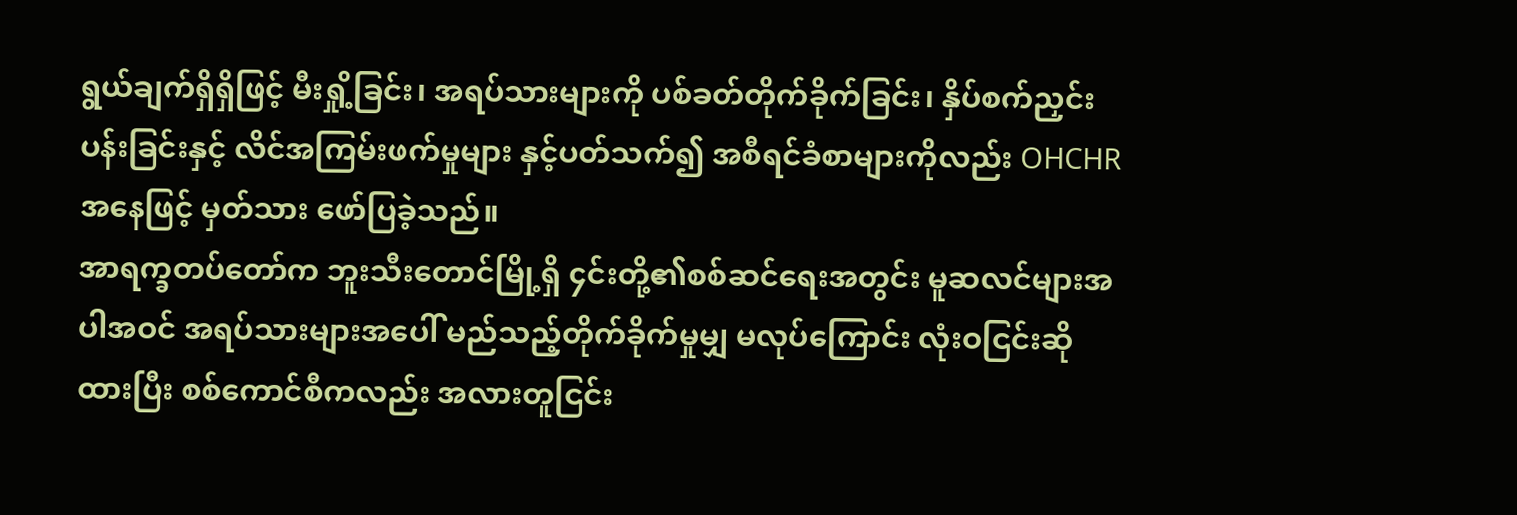ရွယ်ချက်ရှိရှိဖြင့် မီးရှို့ခြင်း၊ အရပ်သားများကို ပစ်ခတ်တိုက်ခိုက်ခြင်း၊ နှိပ်စက်ညှင်းပန်းခြင်းနှင့် လိင်အကြမ်းဖက်မှုများ နှင့်ပတ်သက်၍ အစီရင်ခံစာများကိုလည်း OHCHR အနေဖြင့် မှတ်သား ဖော်ပြခဲ့သည်။
အာရက္ခတပ်တော်က ဘူးသီးတောင်မြို့ရှိ ၄င်းတို့၏စစ်ဆင်ရေးအတွင်း မူဆလင်များအပါအဝင် အရပ်သားများအပေါ် မည်သည့်တိုက်ခိုက်မှုမျှ မလုပ်ကြောင်း လုံးဝငြင်းဆိုထားပြီး စစ်ကောင်စီကလည်း အလားတူငြင်း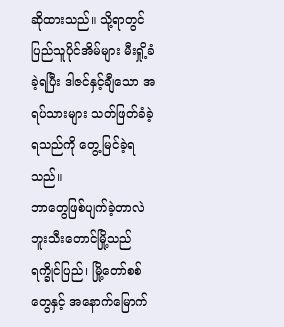ဆိုထားသည်။ သို့ရာတွင် ပြည်သူပိုင်အိမ်များ မီးရှို့ခံခဲ့ရပြီး ဒါဇင်နှင့်ချီသော အရပ်သားများ သတ်ဖြတ်ခံခဲ့ရသည်ကို တွေ့မြင်ခဲ့ရသည်။
ဘာတွေဖြစ်ပျက်ခဲ့တာလဲ
ဘူးသီးတောင်မြို့သည် ရက္ခိုင်ပြည်၊ မြို့တော်စစ်တွေနှင့် အနောက်မြောက်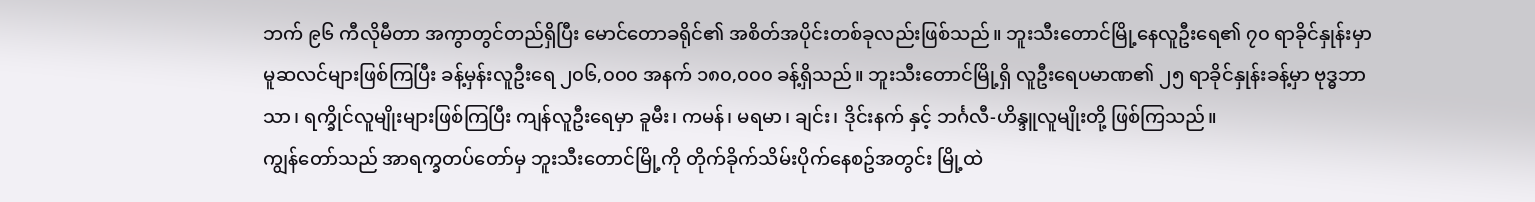ဘက် ၉၆ ကီလိုမီတာ အကွာတွင်တည်ရှိပြီး မောင်တောခရိုင်၏ အစိတ်အပိုင်းတစ်ခုလည်းဖြစ်သည်။ ဘူးသီးတောင်မြို့နေလူဦးရေ၏ ၇၀ ရာခိုင်နှုန်းမှာ မူဆလင်များဖြစ်ကြပြီး ခန့်မှန်းလူဦးရေ ၂၀၆,၀၀၀ အနက် ၁၈၀,၀၀၀ ခန့်ရှိသည်။ ဘူးသီးတောင်မြို့ရှိ လူဦးရေပမာဏ၏ ၂၅ ရာခိုင်နှုန်းခန့်မှာ ဗုဒ္ဓဘာသာ၊ ရက္ခိုင်လူမျိုးများဖြစ်ကြပြီး ကျန်လူဦးရေမှာ ခူမီး၊ ကမန်၊ မရမာ၊ ချင်း၊ ဒိုင်းနက် နှင့် ဘင်္ဂလီ-ဟိန္ဒူလူမျိုးတို့ ဖြစ်ကြသည်။
ကျွန်တော်သည် အာရက္ခတပ်တော်မှ ဘူးသီးတောင်မြို့ကို တိုက်ခိုက်သိမ်းပိုက်နေစဥ်အတွင်း မြို့ထဲ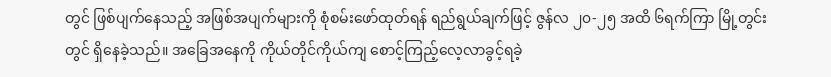တွင် ဖြစ်ပျက်နေသည့် အဖြစ်အပျက်များကို စုံစမ်းဖော်ထုတ်ရန် ရည်ရွယ်ချက်ဖြင့် ဇွန်လ ၂၀-၂၅ အထိ ၆ရက်ကြာ မြို့တွင်းတွင် ရှိနေခဲ့သည်။ အခြေအနေကို ကိုယ်တိုင်ကိုယ်ကျ စောင့်ကြည့်လေ့လာခွင့်ရခဲ့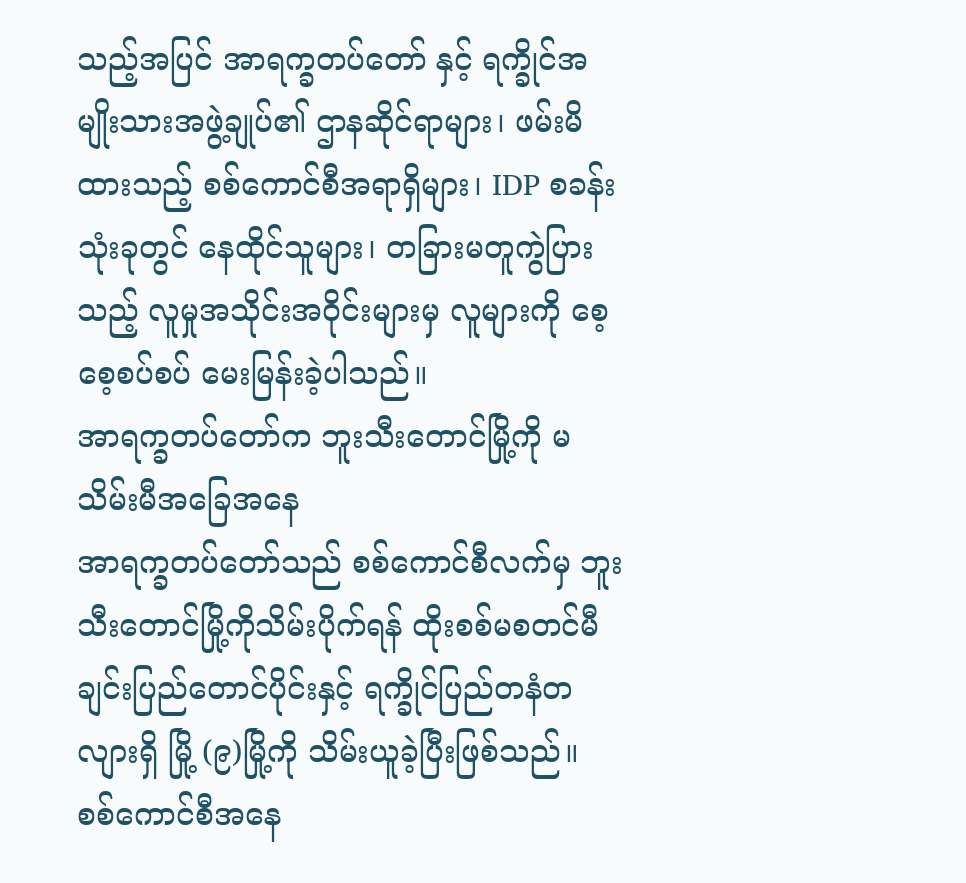သည့်အပြင် အာရက္ခတပ်တော် နှင့် ရက္ခိုင်အမျိုးသားအဖွဲ့ချုပ်၏ ဌာနဆိုင်ရာများ၊ ဖမ်းမိထားသည့် စစ်ကောင်စီအရာရှိများ၊ IDP စခန်းသုံးခုတွင် နေထိုင်သူများ၊ တခြားမတူကွဲပြားသည့် လူမှုအသိုင်းအဝိုင်းများမှ လူများကို စေ့စေ့စပ်စပ် မေးမြန်းခဲ့ပါသည်။
အာရက္ခတပ်တော်က ဘူးသီးတောင်မြို့ကို မသိမ်းမီအခြေအနေ
အာရက္ခတပ်တော်သည် စစ်ကောင်စီလက်မှ ဘူးသီးတောင်မြို့ကိုသိမ်းပိုက်ရန် ထိုးစစ်မစတင်မီ ချင်းပြည်တောင်ပိုင်းနှင့် ရက္ခိုင်ပြည်တနံတလျားရှိ မြို့ (၉)မြို့ကို သိမ်းယူခဲ့ပြီးဖြစ်သည်။ စစ်ကောင်စီအနေ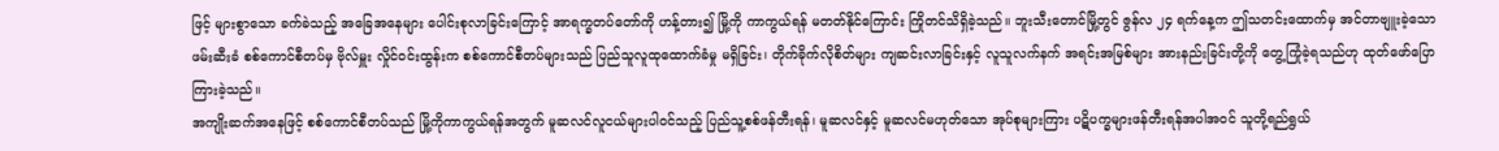ဖြင့် များစွာသော ခက်ခဲသည့် အခြေအနေများ ပေါင်းစုလာခြင်းကြောင့် အာရက္ခတပ်တော်ကို ဟန့်တား၍ မြို့ကို ကာကွယ်ရန် မတတ်နိုင်ကြောင်း ကြိုတင်သိရှိခဲ့သည်။ ဘူးသီးတောင်မြို့တွင် ဇွန်လ ၂၄ ရက်နေ့က ဤသတင်းထောက်မှ အင်တာဗျူးခဲ့သော ဖမ်းဆီးခံ စစ်ကောင်စီတပ်မှ ဗိုလ်မှူး လှိုင်ဝင်းထွန်းက စစ်ကောင်စီတပ်များသည် ပြည်သူလူထုထောက်ခံမှု မရှိခြင်း၊ တိုက်ခိုက်လိုစိတ်များ ကျဆင်းလာခြင်းနှင့် လူသူလက်နက် အရင်းအမြစ်များ အားနည်းခြင်းတို့ကို တွေ့ကြုံခဲ့ရသည်ဟု ထုတ်ဖော်ပြောကြားခဲ့သည်။
အကျိုးဆက်အနေဖြင့် စစ်ကောင်စီတပ်သည် မြို့ကိုကာကွယ်ရန်အတွက် မူဆလင်လူငယ်များပါဝင်သည့် ပြည်သူ့စစ်ဖန်တီးရန်၊ မူဆလင်နှင့် မူဆလင်မဟုတ်သော အုပ်စုများကြား ပဋိပက္ခများဖန်တီးရန်အပါအဝင် သူတို့ရည်ရွယ်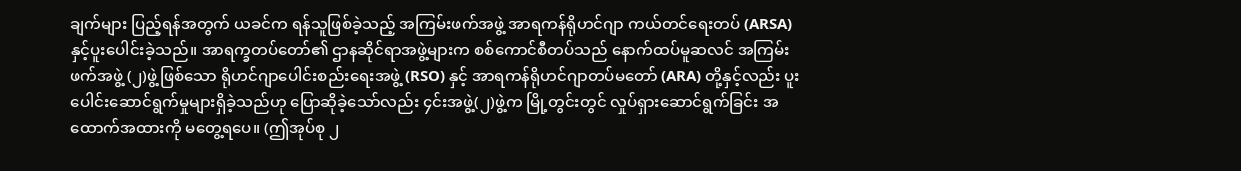ချက်များ ပြည့်ရန်အတွက် ယခင်က ရန်သူဖြစ်ခဲ့သည့် အကြမ်းဖက်အဖွဲ့ အာရကန်ရိုဟင်ဂျာ ကယ်တင်ရေးတပ် (ARSA) နှင့်ပူးပေါင်းခဲ့သည်။ အာရက္ခတပ်တော်၏ ဌာနဆိုင်ရာအဖွဲ့များက စစ်ကောင်စီတပ်သည် နောက်ထပ်မူဆလင် အကြမ်းဖက်အဖွဲ့ (၂)ဖွဲ့ဖြစ်သော ရိုဟင်ဂျာပေါင်းစည်းရေးအဖွဲ့ (RSO) နှင့် အာရကန်ရိုဟင်ဂျာတပ်မတော် (ARA) တို့နှင့်လည်း ပူးပေါင်းဆောင်ရွက်မှုများရှိခဲ့သည်ဟု ပြောဆိုခဲ့သော်လည်း ၄င်းအဖွဲ့(၂)ဖွဲ့က မြို့တွင်းတွင် လှုပ်ရှားဆောင်ရွက်ခြင်း အထောက်အထားကို မတွေ့ရပေ။ (ဤအုပ်စု ၂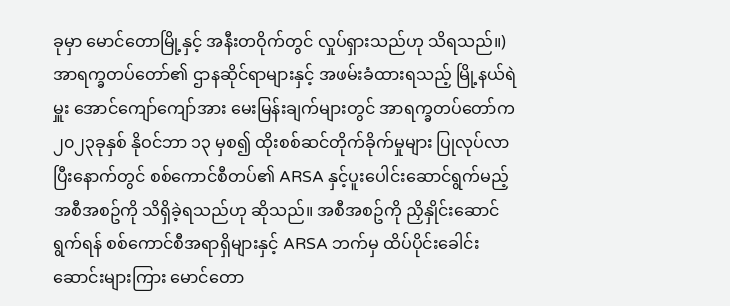ခုမှာ မောင်တောမြို့နှင့် အနီးတဝိုက်တွင် လှုပ်ရှားသည်ဟု သိရသည်။)
အာရက္ခတပ်တော်၏ ဌာနဆိုင်ရာများနှင့် အဖမ်းခံထားရသည့် မြို့နယ်ရဲမှူး အောင်ကျော်ကျော်အား မေးမြန်းချက်များတွင် အာရက္ခတပ်တော်က ၂၀၂၃ခုနှစ် နိုဝင်ဘာ ၁၃ မှစ၍ ထိုးစစ်ဆင်တိုက်ခိုက်မှုများ ပြုလုပ်လာပြီးနောက်တွင် စစ်ကောင်စီတပ်၏ ARSA နှင့်ပူးပေါင်းဆောင်ရွက်မည့် အစီအစဥ်ကို သိရှိခဲ့ရသည်ဟု ဆိုသည်။ အစီအစဥ်ကို ညှိနှိုင်းဆောင်ရွက်ရန် စစ်ကောင်စီအရာရှိများနှင့် ARSA ဘက်မှ ထိပ်ပိုင်းခေါင်းဆောင်းများကြား မောင်တော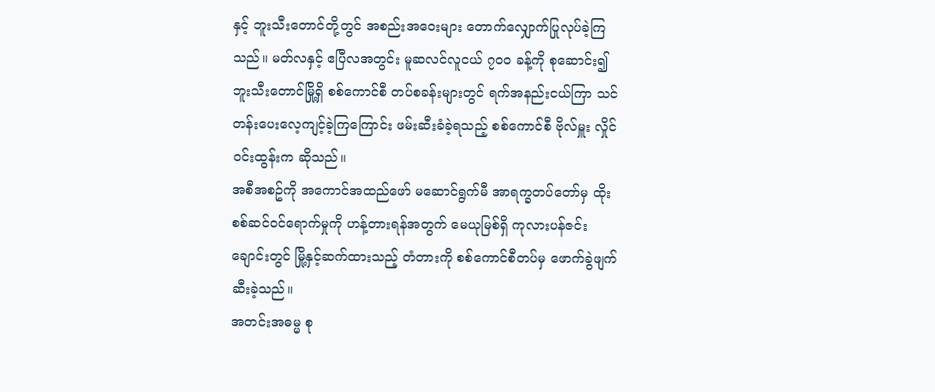နှင့် ဘူးသီးတောင်တို့တွင် အစည်းအဝေးများ တောက်လျှောက်ပြုလုပ်ခဲ့ကြသည်။ မတ်လနှင့် ဧပြီလအတွင်း မူဆလင်လူငယ် ၇၀၀ ခန့်ကို စုဆောင်း၍ ဘူးသီးတောင်မြို့ရှိ စစ်ကောင်စီ တပ်စခန်းများတွင် ရက်အနည်းငယ်ကြာ သင်တန်းပေးလေ့ကျင့်ခဲ့ကြကြောင်း ဖမ်းဆီးခံခဲ့ရသည့် စစ်ကောင်စီ ဗိုလ်မှူး လှိုင်ဝင်းထွန်းက ဆိုသည်။
အစီအစဥ်ကို အကောင်အထည်ဖော် မဆောင်ရွက်မီ အာရက္ခတပ်တော်မှ ထိုးစစ်ဆင်ဝင်ရောက်မှုကို ဟန့်တားရန်အတွက် မေယုမြစ်ရှိ ကုလားပန်ဇင်းချောင်းတွင် မြို့နှင့်ဆက်ထားသည့် တံတားကို စစ်ကောင်စီတပ်မှ ဖောက်ခွဲဖျက်ဆီးခဲ့သည်။
အတင်းအဓမ္မ စု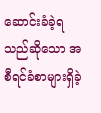ဆောင်းခံခဲ့ရသည်ဆိုသော အစီရင်ခံစာများရှိခဲ့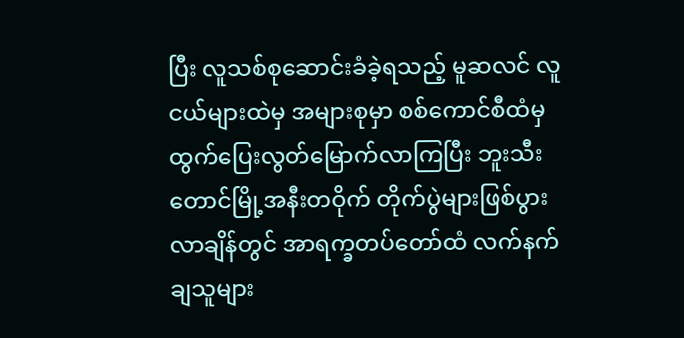ပြီး လူသစ်စုဆောင်းခံခဲ့ရသည့် မူဆလင် လူငယ်များထဲမှ အများစုမှာ စစ်ကောင်စီထံမှ ထွက်ပြေးလွတ်မြောက်လာကြပြီး ဘူးသီးတောင်မြို့အနီးတဝိုက် တိုက်ပွဲများဖြစ်ပွားလာချိန်တွင် အာရက္ခတပ်တော်ထံ လက်နက်ချသူများ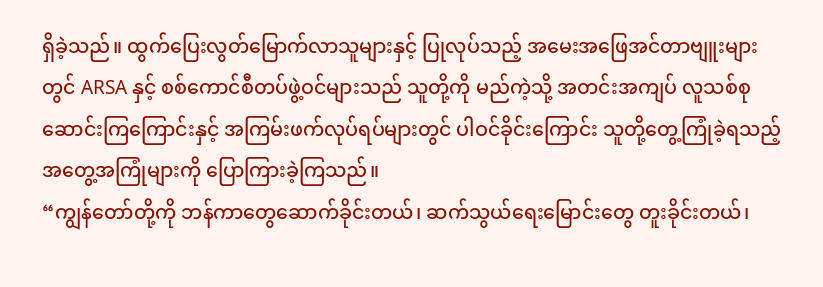ရှိခဲ့သည်။ ထွက်ပြေးလွတ်မြောက်လာသူများနှင့် ပြုလုပ်သည့် အမေးအဖြေအင်တာဗျူးများတွင် ARSA နှင့် စစ်ကောင်စီတပ်ဖွဲ့ဝင်များသည် သူတို့ကို မည်ကဲ့သို့ အတင်းအကျပ် လူသစ်စုဆောင်းကြကြောင်းနှင့် အကြမ်းဖက်လုပ်ရပ်များတွင် ပါဝင်ခိုင်းကြောင်း သူတို့တွေ့ကြုံခဲ့ရသည့် အတွေ့အကြုံများကို ပြောကြားခဲ့ကြသည်။
“ကျွန်တော်တို့ကို ဘန်ကာတွေဆောက်ခိုင်းတယ်၊ ဆက်သွယ်ရေးမြောင်းတွေ တူးခိုင်းတယ်၊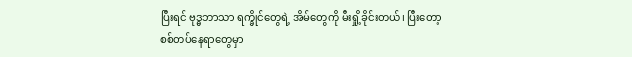ပြီးရင် ဗုဒ္ဓဘာသာ ရက္ခိုင်တွေရဲ့ အိမ်တွေကို မီးရှို့ခိုင်းတယ်၊ ပြီးတော့ စစ်တပ်နေရာတွေမှာ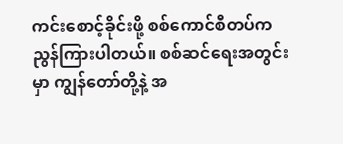ကင်းစောင့်ခိုင်းဖို့ စစ်ကောင်စီတပ်က ညွန်ကြားပါတယ်။ စစ်ဆင်ရေးအတွင်းမှာ ကျွန်တော်တို့နဲ့ အ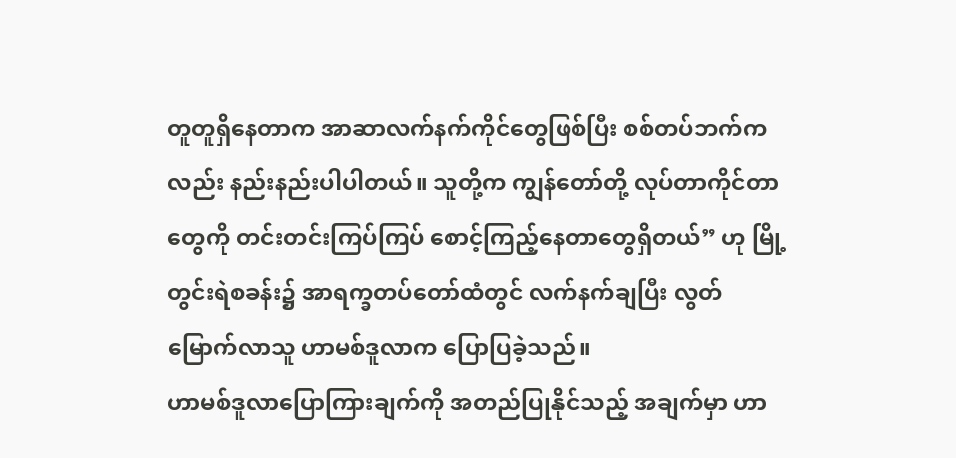တူတူရှိနေတာက အာဆာလက်နက်ကိုင်တွေဖြစ်ပြီး စစ်တပ်ဘက်ကလည်း နည်းနည်းပါပါတယ်။ သူတို့က ကျွန်တော်တို့ လုပ်တာကိုင်တာတွေကို တင်းတင်းကြပ်ကြပ် စောင့်ကြည့်နေတာတွေရှိတယ်” ဟု မြို့တွင်းရဲစခန်း၌ အာရက္ခတပ်တော်ထံတွင် လက်နက်ချပြီး လွတ်မြောက်လာသူ ဟာမစ်ဒူလာက ပြောပြခဲ့သည်။
ဟာမစ်ဒူလာပြောကြားချက်ကို အတည်ပြုနိုင်သည့် အချက်မှာ ဟာ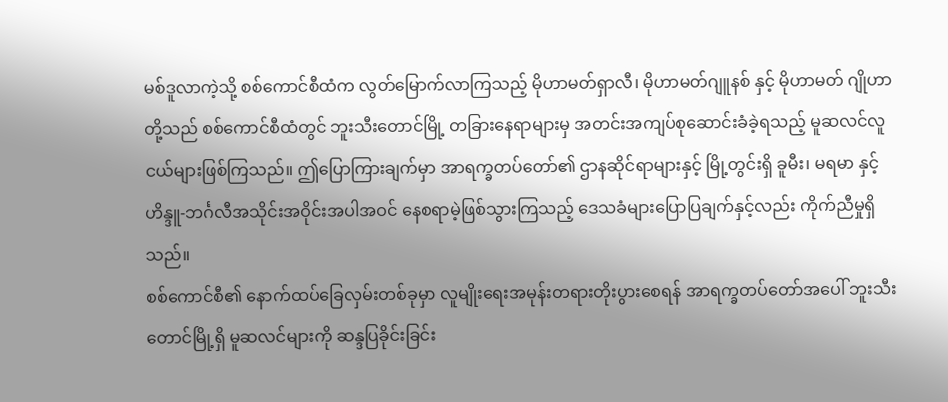မစ်ဒူလာကဲ့သို့ စစ်ကောင်စီထံက လွတ်မြောက်လာကြသည့် မိုဟာမတ်ရှာလီ၊ မိုဟာမတ်ဂျူနစ် နှင့် မိုဟာမတ် ဂျိုဟာ တို့သည် စစ်ကောင်စီထံတွင် ဘူးသီးတောင်မြို့ တခြားနေရာများမှ အတင်းအကျပ်စုဆောင်းခံခဲ့ရသည့် မူဆလင်လူငယ်များဖြစ်ကြသည်။ ဤပြောကြားချက်မှာ အာရက္ခတပ်တော်၏ ဌာနဆိုင်ရာများနှင့် မြို့တွင်းရှိ ခူမီး၊ မရမာ နှင့် ဟိန္ဒူ-ဘင်္ဂလီအသိုင်းအဝိုင်းအပါအဝင် နေစရာမဲ့ဖြစ်သွားကြသည့် ဒေသခံများပြောပြချက်နှင့်လည်း ကိုက်ညီမှုရှိသည်။
စစ်ကောင်စီ၏ နောက်ထပ်ခြေလှမ်းတစ်ခုမှာ လူမျိုးရေးအမုန်းတရားတိုးပွားစေရန် အာရက္ခတပ်တော်အပေါ် ဘူးသီးတောင်မြို့ရှိ မူဆလင်များကို ဆန္ဒပြခိုင်းခြင်း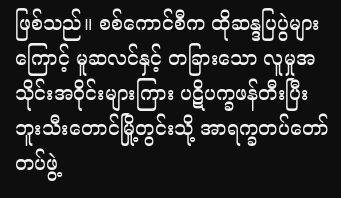ဖြစ်သည်။ စစ်ကောင်စီက ထိုဆန္ဒပြပွဲများကြောင့် မူဆလင်နှင့် တခြားသော လူမှုအသိုင်းအဝိုင်းများကြား ပဋိပက္ခဖန်တီးပြီး ဘူးသီးတောင်မြို့တွင်းသို့ အာရက္ခတပ်တော်တပ်ဖွဲ့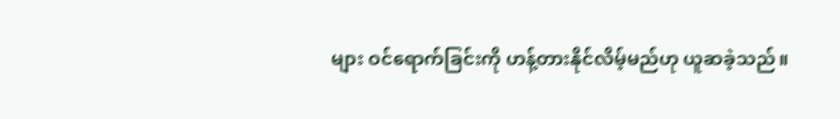များ ဝင်ရောက်ခြင်းကို ဟန့်တားနိုင်လိမ့်မည်ဟု ယူဆခဲ့သည်။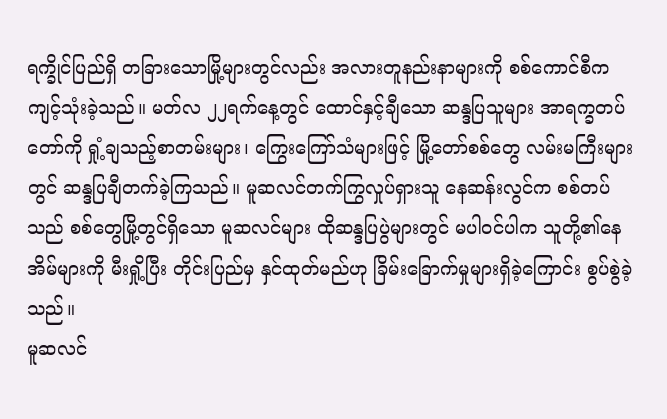ရက္ခိုင်ပြည်ရှိ တခြားသောမြို့များတွင်လည်း အလားတူနည်းနာများကို စစ်ကောင်စီက ကျင့်သုံးခဲ့သည်။ မတ်လ ၂၂ရက်နေ့တွင် ထောင်နှင့်ချီသော ဆန္ဒပြသူများ အာရက္ခတပ်တော်ကို ရှုံ့ချသည့်စာတမ်းများ၊ ကြွေးကြော်သံများဖြင့် မြို့တော်စစ်တွေ လမ်းမကြီးများတွင် ဆန္ဒပြချီတက်ခဲ့ကြသည်။ မူဆလင်တက်ကြွလှုပ်ရှားသူ နေဆန်းလွင်က စစ်တပ်သည် စစ်တွေမြို့တွင်ရှိသော မူဆလင်များ ထိုဆန္ဒပြပွဲများတွင် မပါဝင်ပါက သူတို့၏နေအိမ်များကို မီးရှို့ပြီး တိုင်းပြည်မှ နှင်ထုတ်မည်ဟု ခြိမ်းခြောက်မှုများရှိခဲ့ကြောင်း စွပ်စွဲခဲ့သည်။
မူဆလင်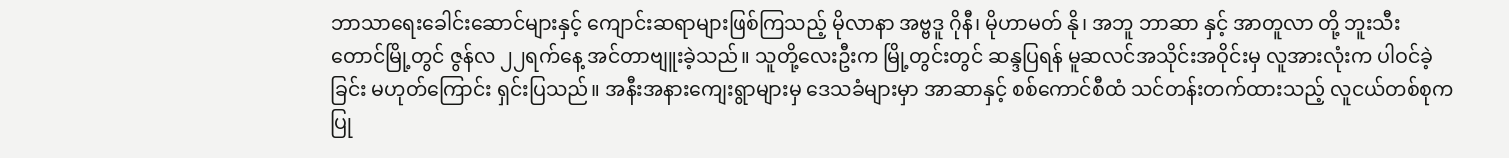ဘာသာရေးခေါင်းဆောင်များနှင့် ကျောင်းဆရာများဖြစ်ကြသည့် မိုလာနာ အဗ္ဗဒူ ဂိုနီ၊ မိုဟာမတ် နို၊ အဘူ ဘာဆာ နှင့် အာတူလာ တို့ ဘူးသီးတောင်မြို့တွင် ဇွန်လ ၂၂ရက်နေ့ အင်တာဗျူးခဲ့သည်။ သူတို့လေးဦးက မြို့တွင်းတွင် ဆန္ဒပြရန် မူဆလင်အသိုင်းအဝိုင်းမှ လူအားလုံးက ပါဝင်ခဲ့ခြင်း မဟုတ်ကြောင်း ရှင်းပြသည်။ အနီးအနားကျေးရွာများမှ ဒေသခံများမှာ အာဆာနှင့် စစ်ကောင်စီထံ သင်တန်းတက်ထားသည့် လူငယ်တစ်စုက ပြု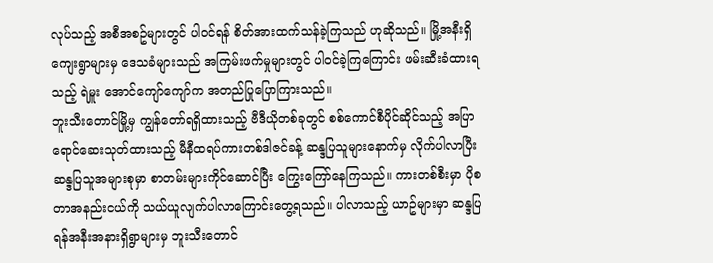လုပ်သည့် အစီအစဥ်များတွင် ပါဝင်ရန် စိတ်အားထက်သန်ခဲ့ကြသည် ဟုဆိုသည်။ မြို့အနီးရှိ ကျေးရွာများမှ ဒေသခံများသည် အကြမ်းဖက်မှုများတွင် ပါဝင်ခဲ့ကြကြောင်း ဖမ်းဆီးခံထားရသည့် ရဲမှူး အောင်ကျော်ကျော်က အတည်ပြုပြောကြားသည်။
ဘူးသီးတောင်မြို့မှ ကျွန်တော်ရရှိထားသည့် ဗီဒီယိုတစ်ခုတွင် စစ်ကောင်စီပိုင်ဆိုင်သည့် အပြာရောင်ဆေးသုတ်ထားသည့် မီနီထရပ်ကားတစ်ဒါဇင်ခန့် ဆန္ဒပြသူများနောက်မှ လိုက်ပါလာပြီး ဆန္ဒပြသူအများစုမှာ စာတမ်းများကိုင်ဆောင်ပြီး ကြွေးကြော်နေကြသည်။ ကားတစ်စီးမှာ ပိုစတာအနည်းငယ်ကို သယ်ယူလျက်ပါလာကြောင်းတွေ့ရသည်။ ပါလာသည့် ယာဥ်များမှာ ဆန္ဒပြရန်အနီးအနားရှိရွာများမှ ဘူးသီးတောင်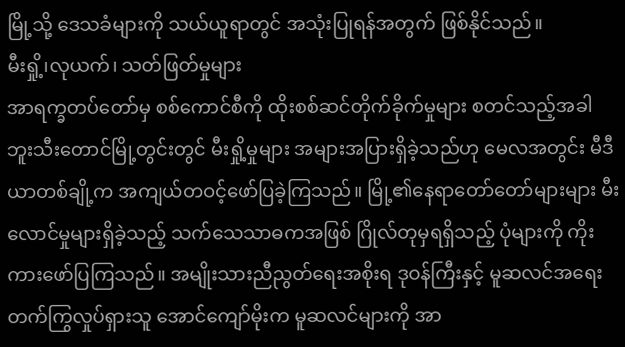မြို့သို့ ဒေသခံများကို သယ်ယူရာတွင် အသုံးပြုရန်အတွက် ဖြစ်နိုင်သည်။
မီးရှို့၊လုယက်၊ သတ်ဖြတ်မှုများ
အာရက္ခတပ်တော်မှ စစ်ကောင်စီကို ထိုးစစ်ဆင်တိုက်ခိုက်မှုများ စတင်သည့်အခါ ဘူးသီးတောင်မြို့တွင်းတွင် မီးရှို့မှုများ အများအပြားရှိခဲ့သည်ဟု မေလအတွင်း မီဒီယာတစ်ချို့က အကျယ်တဝင့်ဖော်ပြခဲ့ကြသည်။ မြို့၏နေရာတော်တော်များများ မီးလောင်မှုများရှိခဲ့သည့် သက်သေသာဓကအဖြစ် ဂြိုလ်တုမှရရှိသည့် ပုံများကို ကိုးကားဖော်ပြကြသည်။ အမျိုးသားညီညွတ်ရေးအစိုးရ ဒုဝန်ကြီးနှင့် မူဆလင်အရေး တက်ကြွလှုပ်ရှားသူ အောင်ကျော်မိုးက မူဆလင်များကို အာ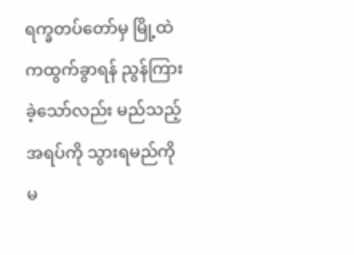ရက္ခတပ်တော်မှ မြို့ထဲကထွက်ခွာရန် ညွန်ကြားခဲ့သော်လည်း မည်သည့်အရပ်ကို သွားရမည်ကို မ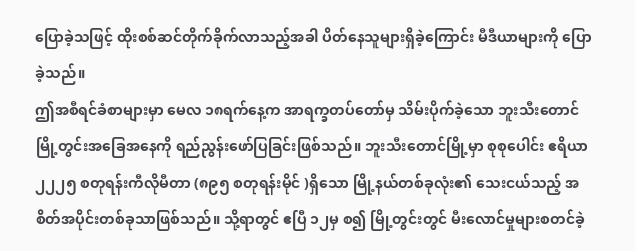ပြောခဲ့သဖြင့် ထိုးစစ်ဆင်တိုက်ခိုက်လာသည့်အခါ ပိတ်နေသူများရှိခဲ့ကြောင်း မီဒီယာများကို ပြောခဲ့သည်။
ဤအစီရင်ခံစာများမှာ မေလ ၁၈ရက်နေ့က အာရက္ခတပ်တော်မှ သိမ်းပိုက်ခဲ့သော ဘူးသီးတောင်မြို့တွင်းအခြေအနေကို ရည်ညွန်းဖော်ပြခြင်းဖြစ်သည်။ ဘူးသီးတောင်မြို့မှာ စုစုပေါင်း ဧရိယာ ၂၂၂၅ စတုရန်းကီလိုမီတာ (၈၉၅ စတုရန်းမိုင် )ရှိသော မြို့နယ်တစ်ခုလုံး၏ သေးငယ်သည့် အစိတ်အပိုင်းတစ်ခုသာဖြစ်သည်။ သို့ရာတွင် ဧပြီ ၁၂မှ စ၍ မြို့တွင်းတွင် မီးလောင်မှုများစတင်ခဲ့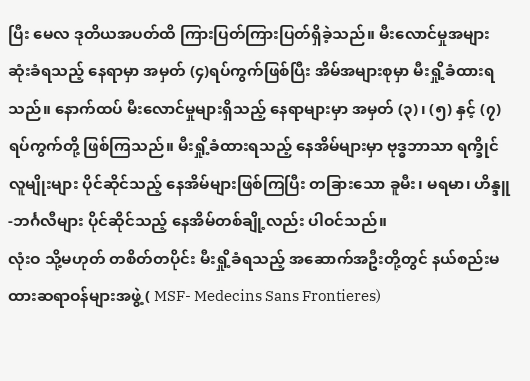ပြီး မေလ ဒုတိယအပတ်ထိ ကြားပြတ်ကြားပြတ်ရှိခဲ့သည်။ မီးလောင်မှုအများဆုံးခံရသည့် နေရာမှာ အမှတ် (၄)ရပ်ကွက်ဖြစ်ပြီး အိမ်အများစုမှာ မီးရှို့ခံထားရသည်။ နောက်ထပ် မီးလောင်မှုများရှိသည့် နေရာများမှာ အမှတ် (၃)၊ (၅) နှင့် (၇) ရပ်ကွက်တို့ ဖြစ်ကြသည်။ မီးရှို့ခံထားရသည့် နေအိမ်များမှာ ဗုဒ္ဓဘာသာ ရက္ခိုင်လူမျိုးများ ပိုင်ဆိုင်သည့် နေအိမ်များဖြစ်ကြပြီး တခြားသော ခူမီး၊ မရမာ၊ ဟိန္ဒူ-ဘင်္ဂလီများ ပိုင်ဆိုင်သည့် နေအိမ်တစ်ချို့လည်း ပါဝင်သည်။
လုံးဝ သို့မဟုတ် တစိတ်တပိုင်း မီးရှို့ခံရသည့် အဆောက်အဦးတို့တွင် နယ်စည်းမထားဆရာဝန်များအဖွဲ့ ( MSF- Medecins Sans Frontieres)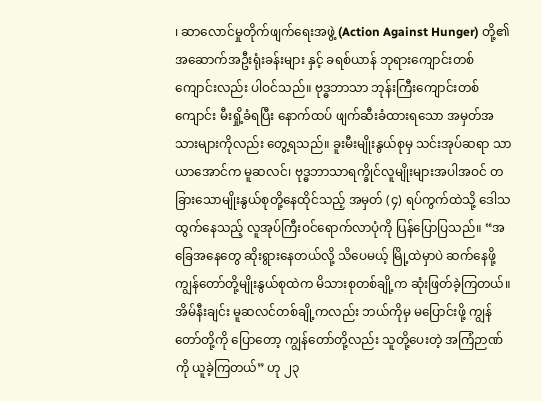၊ ဆာလောင်မှုတိုက်ဖျက်ရေးအဖွဲ့ (Action Against Hunger) တို့၏ အဆောက်အဦးရုံးခန်းများ နှင့် ခရစ်ယာန် ဘုရားကျောင်းတစ်ကျောင်းလည်း ပါဝင်သည်။ ဗုဒ္ဓဘာသာ ဘုန်းကြီးကျောင်းတစ်ကျောင်း မီးရှို့ခံရပြီး နောက်ထပ် ဖျက်ဆီးခံထားရသော အမှတ်အသားများကိုလည်း တွေ့ရသည်။ ခူးမီးမျိုးနွယ်စုမှ သင်းအုပ်ဆရာ သာယာအောင်က မူဆလင်၊ ဗုဒ္ဓဘာသာရက္ခိုင်လူမျိုးများအပါအဝင် တခြားသောမျိုးနွယ်စုတို့နေထိုင်သည့် အမှတ် (၄) ရပ်ကွက်ထဲသို့ ဒေါသထွက်နေသည့် လူအုပ်ကြီးဝင်ရောက်လာပုံကို ပြန်ပြောပြသည်။ “အခြေအနေတွေ ဆိုးရွားနေတယ်လို့ သိပေမယ့် မြို့ထဲမှာပဲ ဆက်နေဖို့ ကျွန်တော်တို့မျိုးနွယ်စုထဲက မိသားစုတစ်ချို့က ဆုံးဖြတ်ခဲ့ကြတယ်။ အိမ်နီးချင်း မူဆလင်တစ်ချို့ကလည်း ဘယ်ကိုမှ မပြောင်းဖို့ ကျွန်တော်တို့ကို ပြောတော့ ကျွန်တော်တို့လည်း သူတို့ပေးတဲ့ အကြံဉာဏ်ကို ယူခဲ့ကြတယ်” ဟု ၂၃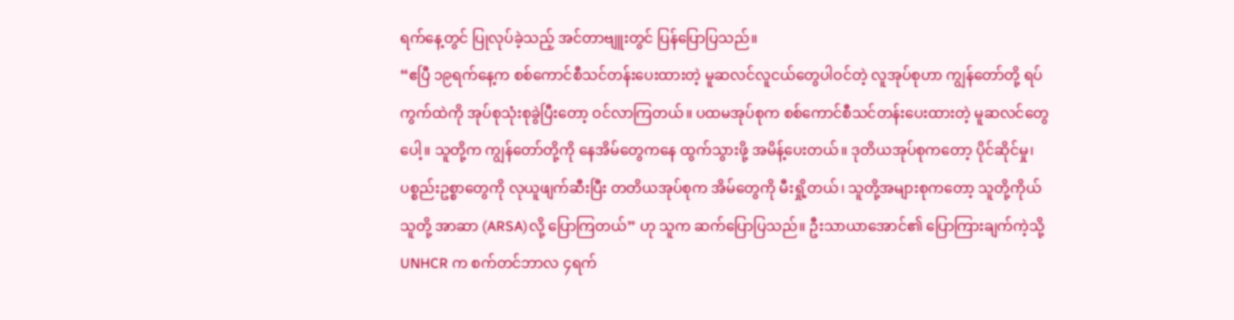ရက်နေ့တွင် ပြုလုပ်ခဲ့သည့် အင်တာဗျူးတွင် ပြန်ပြောပြသည်။
“ဧပြီ ၁၉ရက်နေ့က စစ်ကောင်စီသင်တန်းပေးထားတဲ့ မူဆလင်လူငယ်တွေပါဝင်တဲ့ လူအုပ်စုဟာ ကျွန်တော်တို့ ရပ်ကွက်ထဲကို အုပ်စုသုံးစုခွဲပြီးတော့ ဝင်လာကြတယ်။ ပထမအုပ်စုက စစ်ကောင်စီသင်တန်းပေးထားတဲ့ မူဆလင်တွေပေါ့။ သူတို့က ကျွန်တော်တို့ကို နေအိမ်တွေကနေ ထွက်သွားဖို့ အမိန့်ပေးတယ်။ ဒုတိယအုပ်စုကတော့ ပိုင်ဆိုင်မှု၊ ပစ္စည်းဥစ္စာတွေကို လုယူဖျက်ဆီးပြီး တတိယအုပ်စုက အိမ်တွေကို မီးရှို့တယ်၊ သူတို့အများစုကတော့ သူတို့ကိုယ်သူတို့ အာဆာ (ARSA)လို့ ပြောကြတယ်” ဟု သူက ဆက်ပြောပြသည်။ ဦးသာယာအောင်၏ ပြောကြားချက်ကဲ့သို့ UNHCR က စက်တင်ဘာလ ၄ရက်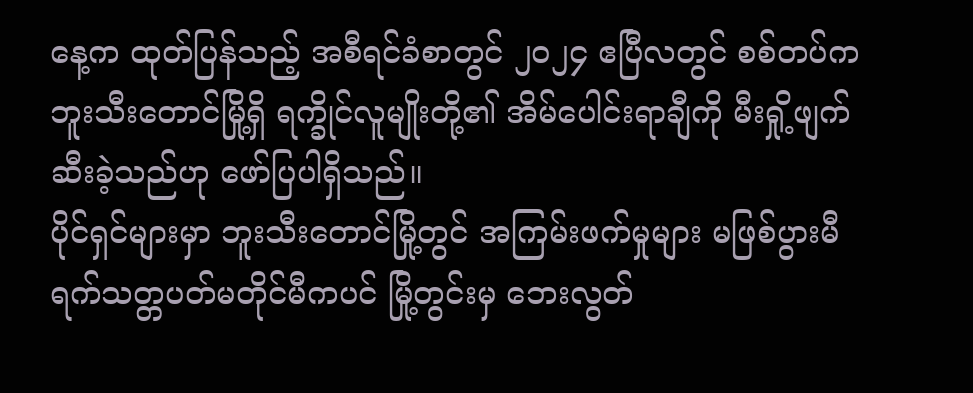နေ့က ထုတ်ပြန်သည့် အစီရင်ခံစာတွင် ၂၀၂၄ ဧပြီလတွင် စစ်တပ်က ဘူးသီးတောင်မြို့ရှိ ရက္ခိုင်လူမျိုးတို့၏ အိမ်ပေါင်းရာချီကို မီးရှို့ဖျက်ဆီးခဲ့သည်ဟု ဖော်ပြပါရှိသည်။
ပိုင်ရှင်များမှာ ဘူးသီးတောင်မြို့တွင် အကြမ်းဖက်မှုများ မဖြစ်ပွားမီ ရက်သတ္တပတ်မတိုင်မီကပင် မြို့တွင်းမှ ဘေးလွတ်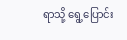ရာသို့ ရွေ့ပြောင်း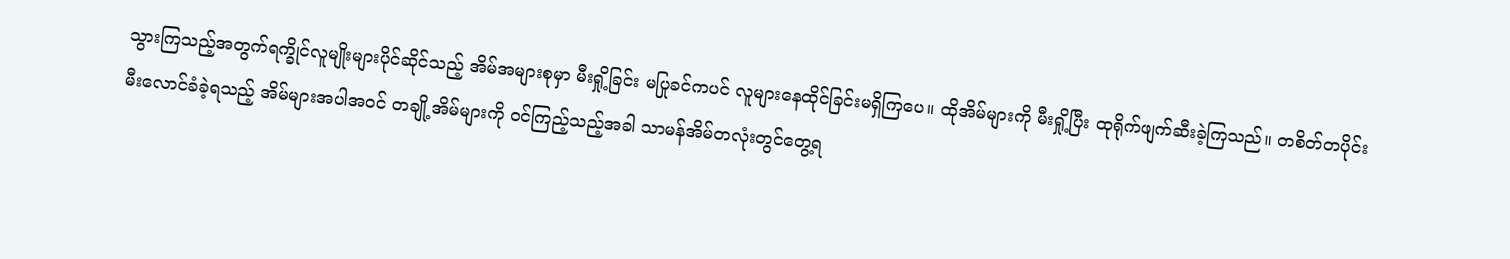သွားကြသည့်အတွက်ရက္ခိုင်လူမျိုးများပိုင်ဆိုင်သည့် အိမ်အများစုမှာ မီးရှို့ခြင်း မပြုခင်ကပင် လူများနေထိုင်ခြင်းမရှိကြပေ။ ထိုအိမ်များကို မီးရှို့ပြီး ထုရိုက်ဖျက်ဆီးခဲ့ကြသည်။ တစိတ်တပိုင်းမီးလောင်ခံခဲ့ရသည့် အိမ်များအပါအဝင် တချို့အိမ်များကို ဝင်ကြည့်သည့်အခါ သာမန်အိမ်တလုံးတွင်တွေ့ရ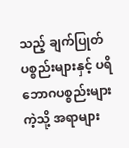သည့် ချက်ပြုတ်ပစ္စည်းများနှင့် ပရိဘောဂပစ္စည်းများကဲ့သို့ အရာများ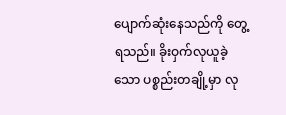ပျောက်ဆုံးနေသည်ကို တွေ့ရသည်။ ခိုးဝှက်လုယူခဲ့သော ပစ္စည်းတချို့မှာ လု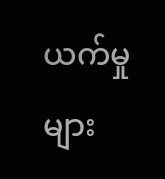ယက်မှုများ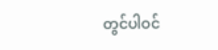တွင်ပါဝင်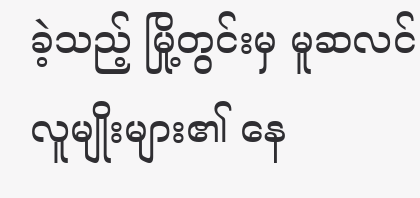ခဲ့သည့် မြို့တွင်းမှ မူဆလင်လူမျိုးများ၏ နေ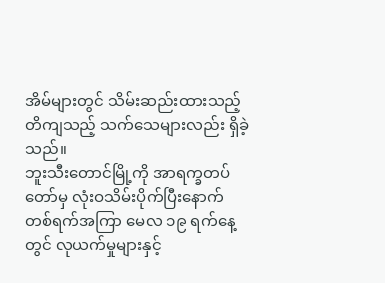အိမ်များတွင် သိမ်းဆည်းထားသည့် တိကျသည့် သက်သေများလည်း ရှိခဲ့သည်။
ဘူးသီးတောင်မြို့ကို အာရက္ခတပ်တော်မှ လုံးဝသိမ်းပိုက်ပြီးနောက် တစ်ရက်အကြာ မေလ ၁၉ ရက်နေ့တွင် လုယက်မှုများနှင့်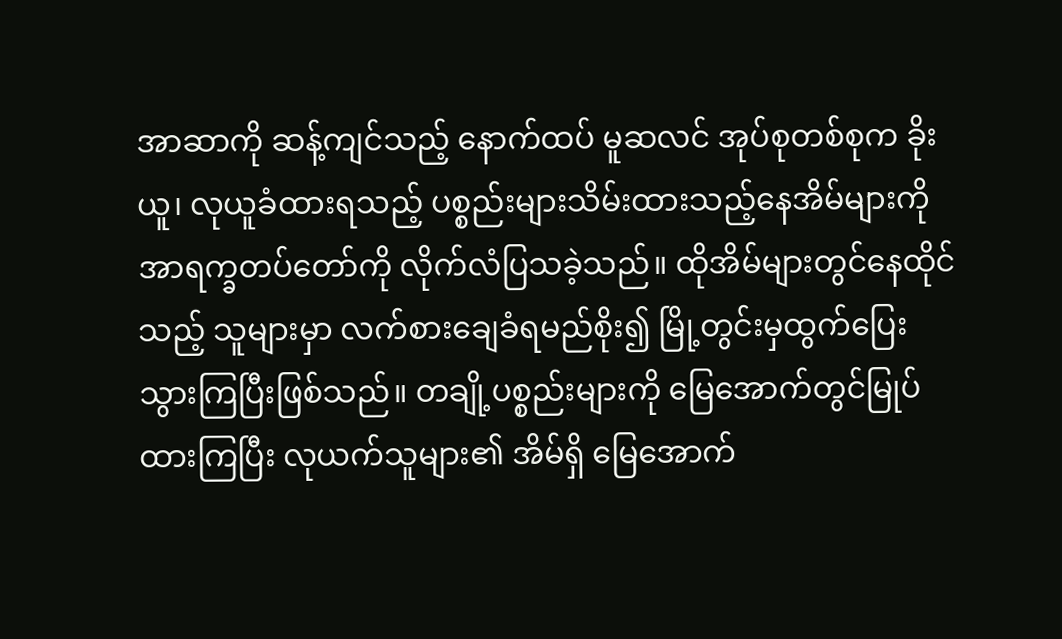အာဆာကို ဆန့်ကျင်သည့် နောက်ထပ် မူဆလင် အုပ်စုတစ်စုက ခိုးယူ၊ လုယူခံထားရသည့် ပစ္စည်းများသိမ်းထားသည့်နေအိမ်များကို အာရက္ခတပ်တော်ကို လိုက်လံပြသခဲ့သည်။ ထိုအိမ်များတွင်နေထိုင်သည့် သူများမှာ လက်စားချေခံရမည်စိုး၍ မြို့တွင်းမှထွက်ပြေးသွားကြပြီးဖြစ်သည်။ တချို့ပစ္စည်းများကို မြေအောက်တွင်မြုပ်ထားကြပြီး လုယက်သူများ၏ အိမ်ရှိ မြေအောက်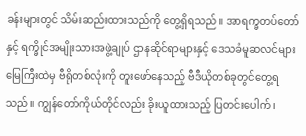ခန်းများတွင် သိမ်းဆည်းထားသည်ကို တွေ့ရှိရသည်။ အာရက္ခတပ်တော်နှင့် ရက္ခိုင်အမျိုးသားအဖွဲ့ချုပ် ဌာနဆိုင်ရာများနှင့် ဒေသခံမူဆလင်များ မြေကြီးထဲမှ ဗီရိုတစ်လုံးကို တူးဖော်နေသည့် ဗီဒီယိုတစ်ခုတွင်တွေ့ရသည်။ ကျွန်တော်ကိုယ်တိုင်လည်း ခိုးယူထားသည့် ပြတင်းပေါက်၊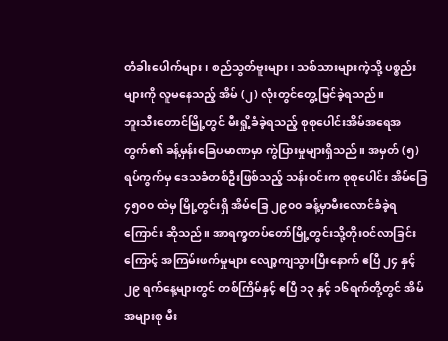တံခါးပေါက်များ၊ စည်သွတ်ဗူးများ၊ သစ်သားများကဲ့သို့ ပစ္စည်းများကို လူမနေသည့် အိမ် (၂) လုံးတွင်တွေ့မြင်ခဲ့ရသည်။
ဘူးသီးတောင်မြို့တွင် မီးရှို့ခံခဲ့ရသည့် စုစုပေါင်းအိမ်အရေအတွက်၏ ခန့်မှန်းခြေပမာဏမှာ ကွဲပြားမှုများရှိသည်။ အမှတ် (၅) ရပ်ကွက်မှ ဒေသခံတစ်ဦးဖြစ်သည့် သန်းဝင်းက စုစုပေါင်း အိမ်ခြေ ၄၅၀၀ ထဲမှ မြို့တွင်းရှိ အိမ်ခြေ ၂၉၀၀ ခန့်မှာမီးလောင်ခံခဲ့ရကြောင်း ဆိုသည်။ အာရက္ခတပ်တော်မြို့တွင်းသို့တိုးဝင်လာခြင်းကြောင့် အကြမ်းဖက်မှုများ လျော့ကျသွားပြီးနောက် ဧပြီ ၂၄ နှင့် ၂၉ ရက်နေ့များတွင် တစ်ကြိမ်နှင့် ဧပြီ ၁၃ နှင့် ၁၆ရက်တို့တွင် အိမ်အများစု မီး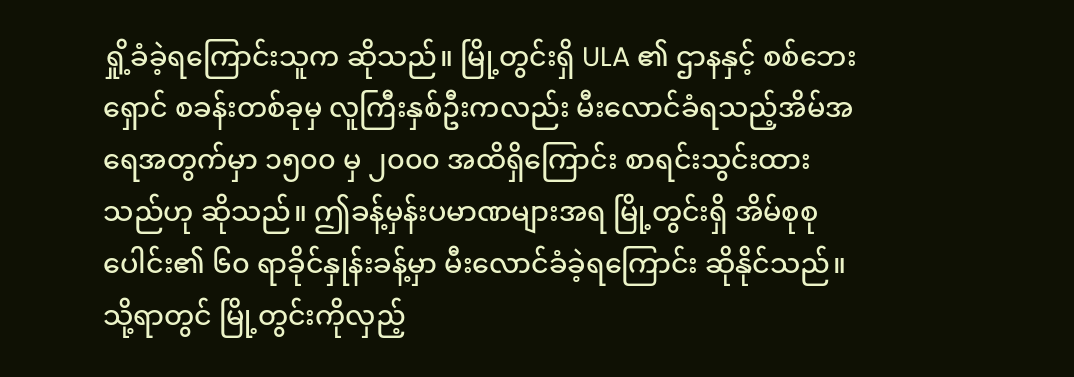ရှို့ခံခဲ့ရကြောင်းသူက ဆိုသည်။ မြို့တွင်းရှိ ULA ၏ ဌာနနှင့် စစ်ဘေးရှောင် စခန်းတစ်ခုမှ လူကြီးနှစ်ဦးကလည်း မီးလောင်ခံရသည့်အိမ်အရေအတွက်မှာ ၁၅၀၀ မှ ၂၀၀၀ အထိရှိကြောင်း စာရင်းသွင်းထားသည်ဟု ဆိုသည်။ ဤခန့်မှန်းပမာဏများအရ မြို့တွင်းရှိ အိမ်စုစုပေါင်း၏ ၆၀ ရာခိုင်နှုန်းခန့်မှာ မီးလောင်ခံခဲ့ရကြောင်း ဆိုနိုင်သည်။
သို့ရာတွင် မြို့တွင်းကိုလှည့်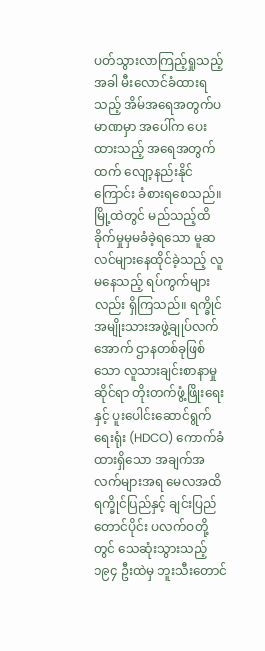ပတ်သွားလာကြည့်ရှုသည့်အခါ မီးလောင်ခံထားရသည့် အိမ်အရေအတွက်ပမာဏမှာ အပေါ်က ပေးထားသည့် အရေအတွက်ထက် လျော့နည်းနိုင်ကြောင်း ခံစားရစေသည်။ မြို့ထဲတွင် မည်သည့်ထိခိုက်မှုမှမခံခဲ့ရသော မူဆလင်များနေထိုင်ခဲ့သည့် လူမနေသည့် ရပ်ကွက်များလည်း ရှိကြသည်။ ရက္ခိုင်အမျိုးသားအဖွဲ့ချုပ်လက်အောက် ဌာနတစ်ခုဖြစ်သော လူသားချင်းစာနာမှုဆိုင်ရာ တိုးတက်ဖွံ့ဖြိုးရေးနှင့် ပူးပေါင်းဆောင်ရွက်ရေးရုံး (HDCO) ကောက်ခံထားရှိသော အချက်အလက်များအရ မေလအထိ ရက္ခိုင်ပြည်နှင့် ချင်းပြည်တောင်ပိုင်း ပလက်ဝတို့တွင် သေဆုံးသွားသည့် ၁၉၄ ဦးထဲမှ ဘူးသီးတောင်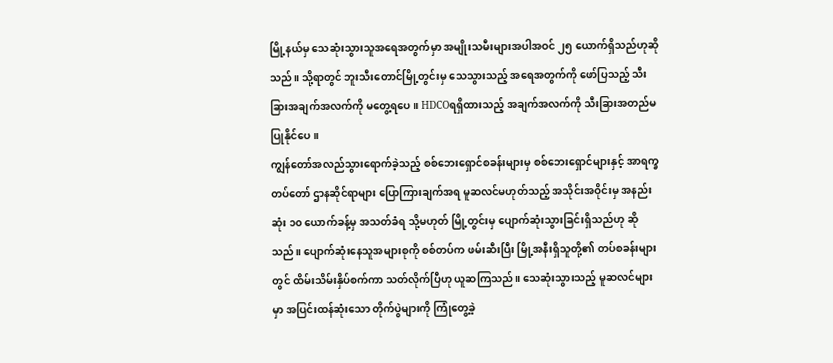မြို့နယ်မှ သေဆုံးသွားသူအရေအတွက်မှာ အမျိုးသမီးများအပါအဝင် ၂၅ ယောက်ရှိသည်ဟုဆိုသည်။ သို့ရာတွင် ဘူးသီးတောင်မြို့တွင်းမှ သေသွားသည့် အရေအတွက်ကို ဖော်ပြသည့် သီးခြားအချက်အလက်ကို မတွေ့ရပေ။ HDCOရရှိထားသည့် အချက်အလက်ကို သီးခြားအတည်မပြုနိုင်ပေ။
ကျွန်တော်အလည်သွားရောက်ခဲ့သည့် စစ်ဘေးရှောင်စခန်းများမှ စစ်ဘေးရှောင်များနှင့် အာရက္ခတပ်တော် ဌာနဆိုင်ရာများ ပြောကြားချက်အရ မူဆလင်မဟုတ်သည့် အသိုင်းအဝိုင်းမှ အနည်းဆုံး ၁၀ ယောက်ခန့်မှ အသတ်ခံရ သို့မဟုတ် မြို့တွင်းမှ ပျောက်ဆုံးသွားခြင်းရှိသည်ဟု ဆိုသည်။ ပျောက်ဆုံးနေသူအများစုကို စစ်တပ်က ဖမ်းဆီးပြီး မြို့အနီးရှိသူတို့၏ တပ်စခန်းများတွင် ထိမ်းသိမ်းနှိပ်စက်ကာ သတ်လိုက်ပြီဟု ယူဆကြသည်။ သေဆုံးသွားသည့် မူဆလင်များမှာ အပြင်းထန်ဆုံးသော တိုက်ပွဲများကို ကြုံတွေ့ခဲ့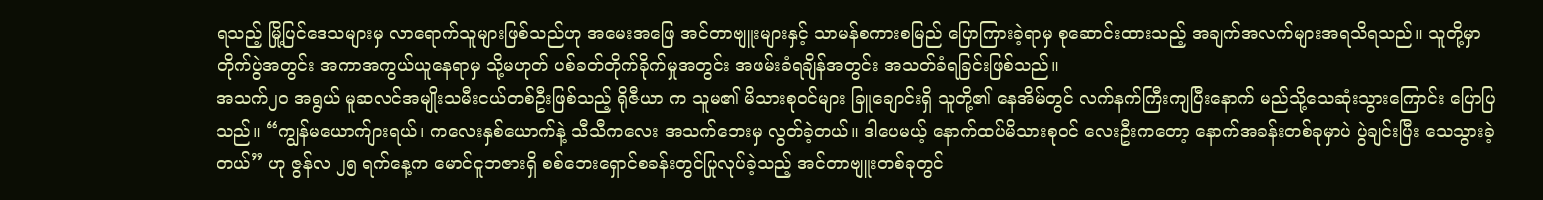ရသည့် မြို့ပြင်ဒေသများမှ လာရောက်သူများဖြစ်သည်ဟု အမေးအဖြေ အင်တာဗျူးများနှင့် သာမန်စကားစမြည် ပြောကြားခဲ့ရာမှ စုဆောင်းထားသည့် အချက်အလက်များအရသိရသည်။ သူတို့မှာ တိုက်ပွဲအတွင်း အကာအကွယ်ယူနေရာမှ သို့မဟုတ် ပစ်ခတ်တိုက်ခိုက်မှုအတွင်း အဖမ်းခံရချိန်အတွင်း အသတ်ခံရခြင်းဖြစ်သည်။
အသက်၂၀ အရွယ် မူဆလင်အမျိုးသမီးငယ်တစ်ဦးဖြစ်သည့် ရိုဇီယာ က သူမ၏ မိသားစုဝင်များ ခြူချောင်းရှိ သူတို့၏ နေအိမ်တွင် လက်နက်ကြီးကျပြီးနောက် မည်သို့သေဆုံးသွားကြောင်း ပြောပြသည်။ “ကျွန်မယောက်ျားရယ်၊ ကလေးနှစ်ယောက်နဲ့ သီသီကလေး အသက်ဘေးမှ လွတ်ခဲ့တယ်။ ဒါပေမယ့် နောက်ထပ်မိသားစုဝင် လေးဦးကတော့ နောက်အခန်းတစ်ခုမှာပဲ ပွဲချင်းပြီး သေသွားခဲ့တယ်” ဟု ဇွန်လ ၂၅ ရက်နေ့က မောင်ငူဘဇားရှိ စစ်ဘေးရှောင်စခန်းတွင်ပြုလုပ်ခဲ့သည့် အင်တာဗျူးတစ်ခုတွင်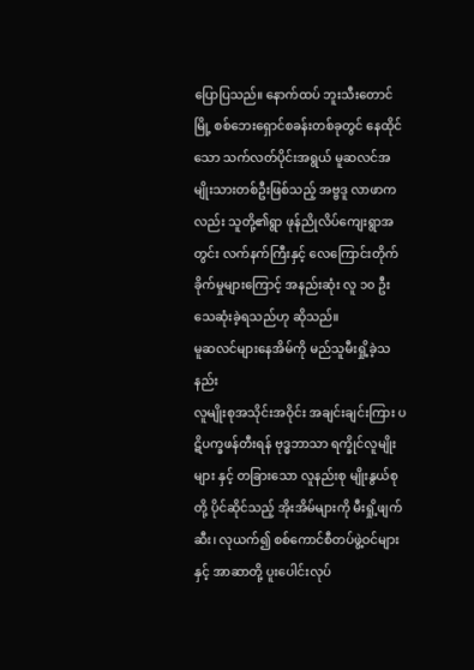ပြောပြသည်။ နောက်ထပ် ဘူးသီးတောင်မြို့ စစ်ဘေးရှောင်စခန်းတစ်ခုတွင် နေထိုင်သော သက်လတ်ပိုင်းအရွယ် မူဆလင်အမျိုးသားတစ်ဦးဖြစ်သည့် အဗ္ဗဒူ လာဖာကလည်း သူတို့၏ရွာ ဖုန်ညိုလိပ်ကျေးရွာအတွင်း လက်နက်ကြီးနှင့် လေကြောင်းတိုက်ခိုက်မှုများကြောင့် အနည်းဆုံး လူ ၁၀ ဦး သေဆုံးခဲ့ရသည်ဟု ဆိုသည်။
မူဆလင်များနေအိမ်ကို မည်သူမီးရှို့ခဲ့သနည်း
လူမျိုးစုအသိုင်းအဝိုင်း အချင်းချင်းကြား ပဋိပက္ခဖန်တီးရန် ဗုဒ္ဓဘာသာ ရက္ခိုင်လူမျိုးများ နှင့် တခြားသော လူနည်းစု မျိုးနွယ်စုတို့ ပိုင်ဆိုင်သည့် အိုးအိမ်များကို မီးရှို့ဖျက်ဆီး၊ လုယက်၍ စစ်ကောင်စီတပ်ဖွဲ့ဝင်များနှင့် အာဆာတို့ ပူးပေါင်းလုပ်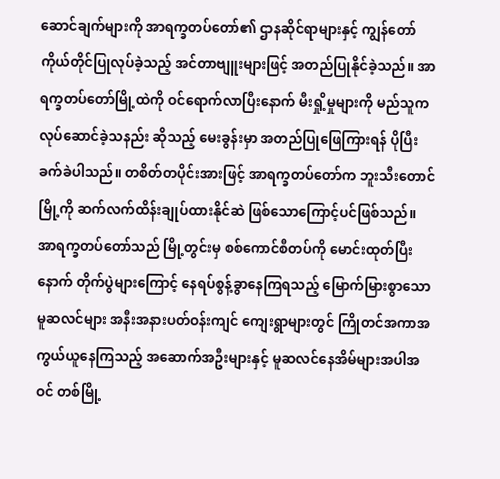ဆောင်ချက်များကို အာရက္ခတပ်တော်၏ ဌာနဆိုင်ရာများနှင့် ကျွန်တော်ကိုယ်တိုင်ပြုလုပ်ခဲ့သည့် အင်တာဗျူးများဖြင့် အတည်ပြုနိုင်ခဲ့သည်။ အာရက္ခတပ်တော်မြို့ထဲကို ဝင်ရောက်လာပြီးနောက် မီးရှို့မှုများကို မည်သူက လုပ်ဆောင်ခဲ့သနည်း ဆိုသည့် မေးခွန်းမှာ အတည်ပြုဖြေကြားရန် ပိုပြီးခက်ခဲပါသည်။ တစိတ်တပိုင်းအားဖြင့် အာရက္ခတပ်တော်က ဘူးသီးတောင်မြို့ကို ဆက်လက်ထိန်းချုပ်ထားနိုင်ဆဲ ဖြစ်သောကြောင့်ပင်ဖြစ်သည်။ အာရက္ခတပ်တော်သည် မြို့တွင်းမှ စစ်ကောင်စီတပ်ကို မောင်းထုတ်ပြီးနောက် တိုက်ပွဲများကြောင့် နေရပ်စွန့်ခွာနေကြရသည့် မြောက်မြားစွာသော မူဆလင်များ အနီးအနားပတ်ဝန်းကျင် ကျေးရွာများတွင် ကြိုတင်အကာအကွယ်ယူနေကြသည့် အဆောက်အဦးများနှင့် မူဆလင်နေအိမ်များအပါအဝင် တစ်မြို့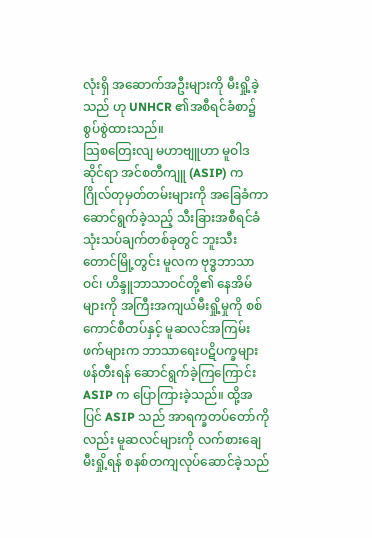လုံးရှိ အဆောက်အဦးများကို မီးရှို့ခဲ့သည် ဟု UNHCR ၏အစီရင်ခံစာ၌ စွပ်စွဲထားသည်။
သြစတြေးလျ မဟာဗျူဟာ မူဝါဒဆိုင်ရာ အင်စတီကျူ (ASIP) က ဂြိုလ်တုမှတ်တမ်းများကို အခြေခံကာ ဆောင်ရွက်ခဲ့သည့် သီးခြားအစီရင်ခံသုံးသပ်ချက်တစ်ခုတွင် ဘူးသီးတောင်မြို့တွင်း မူလက ဗုဒ္ဓဘာသာဝင်၊ ဟိန္ဒူဘာသာဝင်တို့၏ နေအိမ်များကို အကြီးအကျယ်မီးရှို့မှုကို စစ်ကောင်စီတပ်နှင့် မူဆလင်အကြမ်းဖက်များက ဘာသာရေးပဋိပက္ခများဖန်တီးရန် ဆောင်ရွက်ခဲ့ကြကြောင်း ASIP က ပြောကြားခဲ့သည်။ ထို့အပြင် ASIP သည် အာရက္ခတပ်တော်ကိုလည်း မူဆလင်များကို လက်စားချေမီးရှို့ရန် စနစ်တကျလုပ်ဆောင်ခဲ့သည်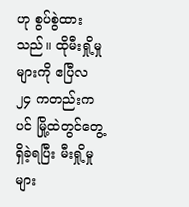ဟု စွပ်စွဲထားသည်။ ထိုမီးရှို့မှုများကို ဧပြီလ ၂၄ ကတည်းကပင် မြို့ထဲတွင်တွေ့ရှိခဲ့ရပြီး မီးရှို့မှုများ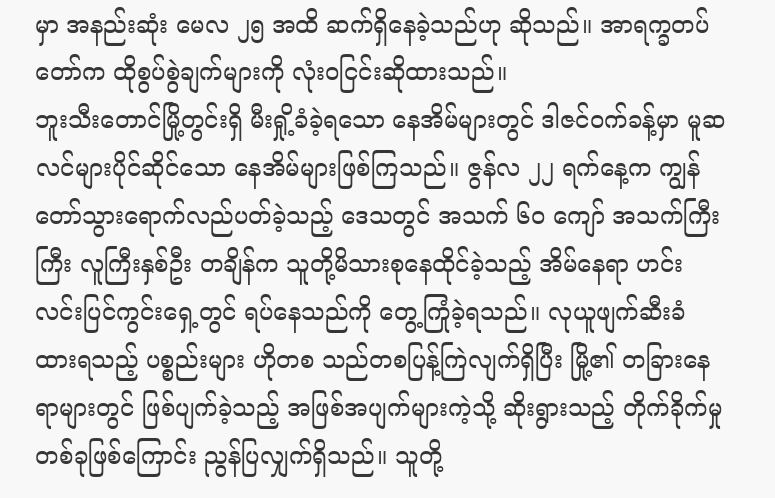မှာ အနည်းဆုံး မေလ ၂၅ အထိ ဆက်ရှိနေခဲ့သည်ဟု ဆိုသည်။ အာရက္ခတပ်တော်က ထိုစွပ်စွဲချက်များကို လုံးဝငြင်းဆိုထားသည်။
ဘူးသီးတောင်မြို့တွင်းရှိ မီးရှို့ခံခဲ့ရသော နေအိမ်များတွင် ဒါဇင်ဝက်ခန့်မှာ မူဆလင်များပိုင်ဆိုင်သော နေအိမ်များဖြစ်ကြသည်။ ဇွန်လ ၂၂ ရက်နေ့က ကျွန်တော်သွားရောက်လည်ပတ်ခဲ့သည့် ဒေသတွင် အသက် ၆၀ ကျော် အသက်ကြီးကြီး လူကြီးနှစ်ဦး တချိန်က သူတို့မိသားစုနေထိုင်ခဲ့သည့် အိမ်နေရာ ဟင်းလင်းပြင်ကွင်းရှေ့တွင် ရပ်နေသည်ကို တွေ့ကြုံခဲ့ရသည်။ လုယူဖျက်ဆီးခံထားရသည့် ပစ္စည်းများ ဟိုတစ သည်တစပြန့်ကြဲလျက်ရှိပြီး မြို့၏ တခြားနေရာများတွင် ဖြစ်ပျက်ခဲ့သည့် အဖြစ်အပျက်များကဲ့သို့ ဆိုးရွားသည့် တိုက်ခိုက်မှုတစ်ခုဖြစ်ကြောင်း ညွန်ပြလျှက်ရှိသည်။ သူတို့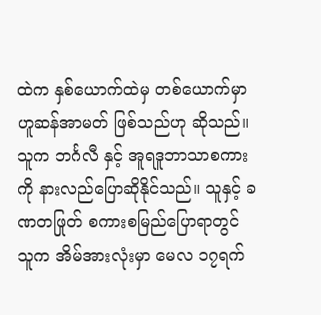ထဲက နှစ်ယောက်ထဲမှ တစ်ယောက်မှာ ဟူဆန်အာမတ် ဖြစ်သည်ဟု ဆိုသည်။ သူက ဘင်္ဂလီ နှင့် အူရဒူဘာသာစကားကို နားလည်ပြောဆိုနိုင်သည်။ သူနှင့် ခဏတဖြုတ် စကားစမြည်ပြောရာတွင် သူက အိမ်အားလုံးမှာ မေလ ၁၇ရက်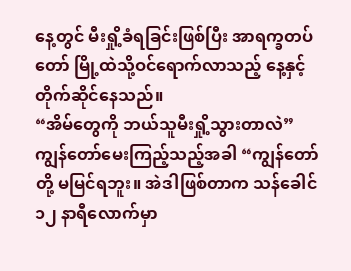နေ့တွင် မီးရှို့ခံရခြင်းဖြစ်ပြီး အာရက္ခတပ်တော် မြို့ထဲသို့ဝင်ရောက်လာသည့် နေ့နှင့် တိုက်ဆိုင်နေသည်။
“အိမ်တွေကို ဘယ်သူမီးရှို့သွားတာလဲ” ကျွန်တော်မေးကြည့်သည့်အခါ “ကျွန်တော်တို့ မမြင်ရဘူး။ အဲဒါဖြစ်တာက သန်ခေါင် ၁၂ နာရီလောက်မှာ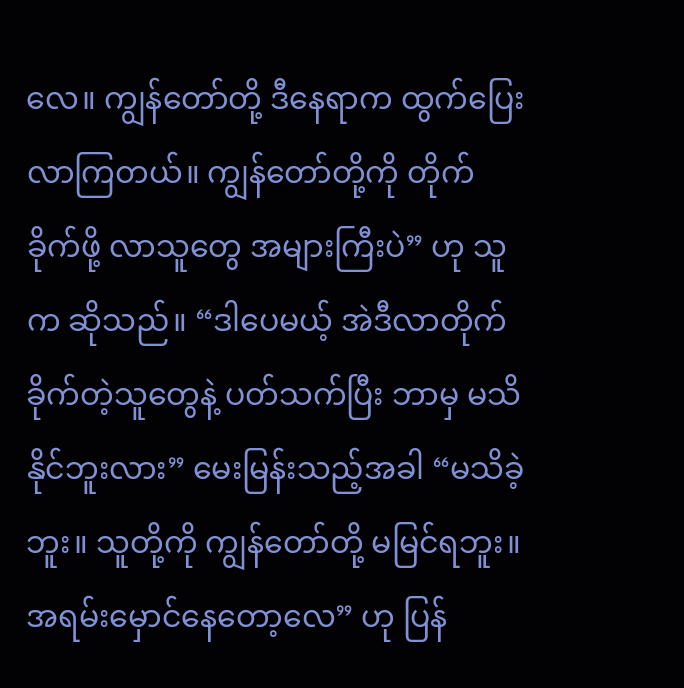လေ။ ကျွန်တော်တို့ ဒီနေရာက ထွက်ပြေးလာကြတယ်။ ကျွန်တော်တို့ကို တိုက်ခိုက်ဖို့ လာသူတွေ အများကြီးပဲ” ဟု သူက ဆိုသည်။ “ဒါပေမယ့် အဲဒီလာတိုက်ခိုက်တဲ့သူတွေနဲ့ ပတ်သက်ပြီး ဘာမှ မသိနိုင်ဘူးလား” မေးမြန်းသည့်အခါ “မသိခဲ့ဘူး။ သူတို့ကို ကျွန်တော်တို့ မမြင်ရဘူး။ အရမ်းမှောင်နေတော့လေ” ဟု ပြန်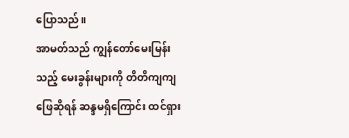ပြောသည်။
အာမတ်သည် ကျွန်တော်မေးမြန်းသည့် မေးခွန်းများကို တိတိကျကျဖြေဆိုရန် ဆန္ဒမရှိကြောင်း ထင်ရှား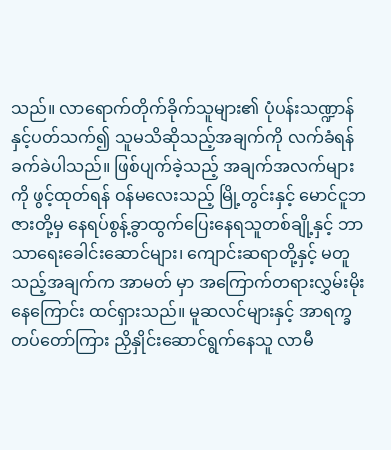သည်။ လာရောက်တိုက်ခိုက်သူများ၏ ပုံပန်းသဏ္ဍာန်နှင့်ပတ်သက်၍ သူမသိဆိုသည့်အချက်ကို လက်ခံရန် ခက်ခဲပါသည်။ ဖြစ်ပျက်ခဲ့သည့် အချက်အလက်များကို ဖွင့်ထုတ်ရန် ဝန်မလေးသည့် မြို့တွင်းနှင့် မောင်ငူဘဇားတို့မှ နေရပ်စွန့်ခွာထွက်ပြေးနေရသူတစ်ချို့နှင့် ဘာသာရေးခေါင်းဆောင်များ၊ ကျောင်းဆရာတို့နှင့် မတူသည့်အချက်က အာမတ် မှာ အကြောက်တရားလွှမ်းမိုးနေကြောင်း ထင်ရှားသည်။ မူဆလင်များနှင့် အာရက္ခတပ်တော်ကြား ညှိနှိုင်းဆောင်ရွက်နေသူ လာမီ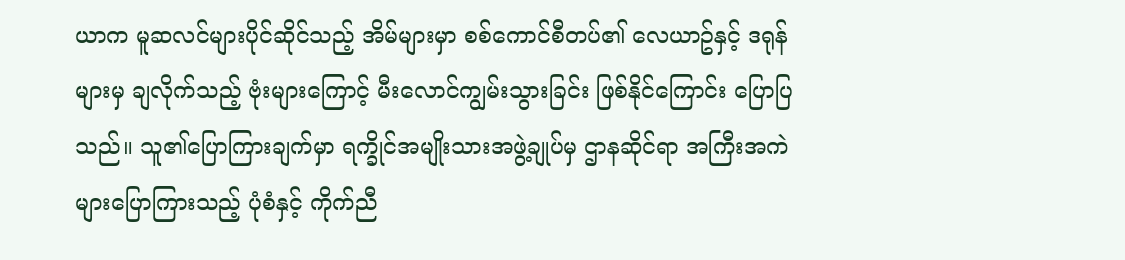ယာက မူဆလင်များပိုင်ဆိုင်သည့် အိမ်များမှာ စစ်ကောင်စီတပ်၏ လေယာဥ်နှင့် ဒရုန်များမှ ချလိုက်သည့် ဗုံးများကြောင့် မီးလောင်ကျွမ်းသွားခြင်း ဖြစ်နိုင်ကြောင်း ပြောပြသည်။ သူ၏ပြောကြားချက်မှာ ရက္ခိုင်အမျိုးသားအဖွဲ့ချုပ်မှ ဌာနဆိုင်ရာ အကြီးအကဲများပြောကြားသည့် ပုံစံနှင့် ကိုက်ညီ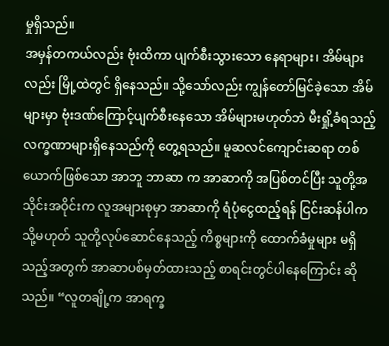မှုရှိသည်။
အမှန်တကယ်လည်း ဗုံးထိကာ ပျက်စီးသွားသော နေရာများ၊ အိမ်များလည်း မြို့ထဲတွင် ရှိနေသည်။ သို့သော်လည်း ကျွန်တော်မြင်ခဲ့သော အိမ်များမှာ ဗုံးဒဏ်ကြောင့်ပျက်စီးနေသော အိမ်များမဟုတ်ဘဲ မီးရှို့ခံရသည့် လက္ခဏာများရှိနေသည်ကို တွေ့ရသည်။ မူဆလင်ကျောင်းဆရာ တစ်ယောက်ဖြစ်သော အာဘူ ဘာဆာ က အာဆာကို အပြစ်တင်ပြီး သူတို့အသိုင်းအဝိုင်းက လူအများစုမှာ အာဆာကို ရံပုံငွေထည့်ရန် ငြင်းဆန်ပါက သို့မဟုတ် သူတို့လုပ်ဆောင်နေသည့် ကိစ္စများကို ထောက်ခံမှုများ မရှိသည့်အတွက် အာဆာပစ်မှတ်ထားသည့် စာရင်းတွင်ပါနေကြောင်း ဆိုသည်။ “လူတချို့က အာရက္ခ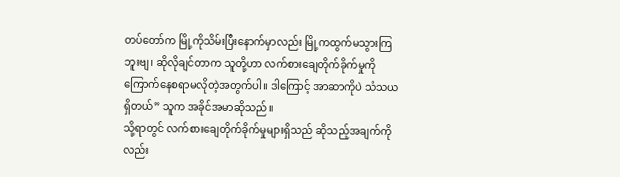တပ်တော်က မြို့ကိုသိမ်းပြီးနောက်မှာလည်း မြို့ကထွက်မသွားကြဘူးဗျ၊ ဆိုလိုချင်တာက သူတို့ဟာ လက်စားချေတိုက်ခိုက်မှုကို ကြောက်နေစရာမလိုတဲ့အတွက်ပါ။ ဒါကြောင့် အာဆာကိုပဲ သံသယရှိတယ်” သူက အခိုင်အမာဆိုသည်။
သို့ရာတွင် လက်စားချေတိုက်ခိုက်မှုများရှိသည် ဆိုသည့်အချက်ကိုလည်း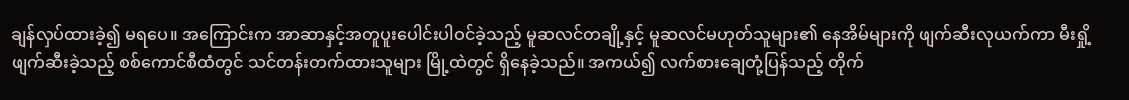ချန်လှပ်ထားခဲ့၍ မရပေ။ အကြောင်းက အာဆာနှင့်အတူပူးပေါင်းပါဝင်ခဲ့သည့် မူဆလင်တချို့နှင့် မူဆလင်မဟုတ်သူများ၏ နေအိမ်များကို ဖျက်ဆီးလုယက်ကာ မီးရှို့ဖျက်ဆီးခဲ့သည့် စစ်ကောင်စီထံတွင် သင်တန်းတက်ထားသူများ မြို့ထဲတွင် ရှိနေခဲ့သည်။ အကယ်၍ လက်စားချေတုံ့ပြန်သည့် တိုက်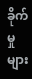ခိုက်မှုများ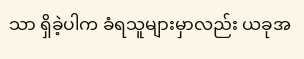သာ ရှိခဲ့ပါက ခံရသူများမှာလည်း ယခုအ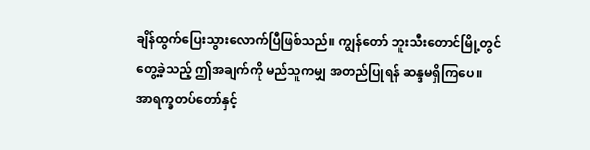ချိန်ထွက်ပြေးသွားလောက်ပြီဖြစ်သည်။ ကျွန်တော် ဘူးသီးတောင်မြို့တွင်တွေ့ခဲ့သည့် ဤအချက်ကို မည်သူကမျှ အတည်ပြုရန် ဆန္ဒမရှိကြပေ။ အာရက္ခတပ်တော်နှင့်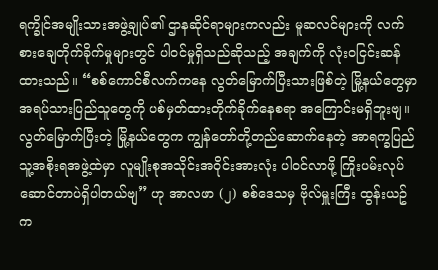ရက္ခိုင်အမျိုးသားအဖွဲ့ချုပ်၏ ဌာနဆိုင်ရာများကလည်း မူဆလင်များကို လက်စားချေတိုက်ခိုက်မှုများတွင် ပါဝင်မှုရှိသည်ဆိုသည့် အချက်ကို လုံးဝငြင်းဆန်ထားသည်။ “စစ်ကောင်စီလက်ကနေ လွတ်မြောက်ပြီးသားဖြစ်တဲ့ မြို့နယ်တွေမှာ အရပ်သားပြည်သူတွေကို ပစ်မှတ်ထားတိုက်ခိုက်နေစရာ အကြောင်းမရှိဘူးဗျ။ လွတ်မြောက်ပြီးတဲ့ မြို့နယ်တွေက ကျွန်တော်တို့တည်ဆောက်နေတဲ့ အာရက္ခပြည်သူ့အစိုးရအဖွဲ့ထဲမှာ လူမျိုးစုအသိုင်းအဝိုင်းအားလုံး ပါဝင်လာဖို့ ကြိုးပမ်းလုပ်ဆောင်တာပဲရှိပါတယ်ဗျ” ဟု အာလဖာ (၂) စစ်ဒေသမှ ဗိုလ်မှူးကြီး ထွန်းယဥ် က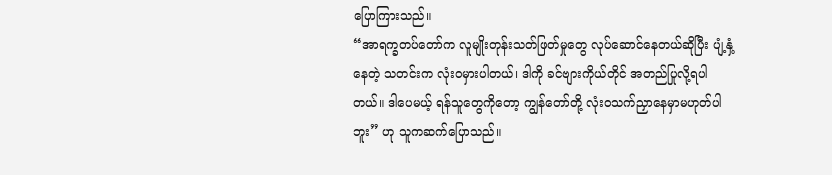ပြောကြားသည်။
“အာရက္ခတပ်တော်က လူမျိုးတုန်းသတ်ဖြတ်မှုတွေ လုပ်ဆောင်နေတယ်ဆိုပြီး ပျံ့နှံ့နေတဲ့ သတင်းက လုံးဝမှားပါတယ်၊ ဒါကို ခင်ဗျားကိုယ်တိုင် အတည်ပြုလို့ရပါတယ်။ ဒါပေမယ့် ရန်သူတွေကိုတော့ ကျွန်တော်တို့ လုံးဝသက်ညှာနေမှာမဟုတ်ပါဘူး” ဟု သူကဆက်ပြောသည်။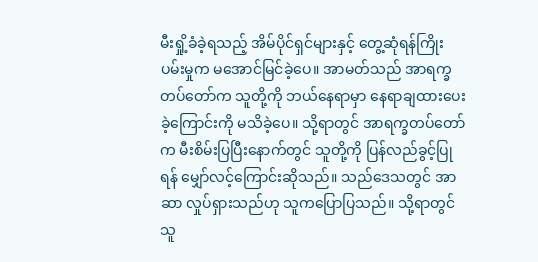မီးရှို့ခံခဲ့ရသည့် အိမ်ပိုင်ရှင်များနှင့် တွေ့ဆုံရန်ကြိုးပမ်းမှုက မအောင်မြင်ခဲ့ပေ။ အာမတ်သည် အာရက္ခတပ်တော်က သူတို့ကို ဘယ်နေရာမှာ နေရာချထားပေးခဲ့ကြောင်းကို မသိခဲ့ပေ။ သို့ရာတွင် အာရက္ခတပ်တော်က မီးစိမ်းပြပြီးနောက်တွင် သူတို့ကို ပြန်လည်ခွင့်ပြုရန် မျှော်လင့်ကြောင်းဆိုသည်။ သည်ဒေသတွင် အာဆာ လှုပ်ရှားသည်ဟု သူကပြောပြသည်။ သို့ရာတွင် သူ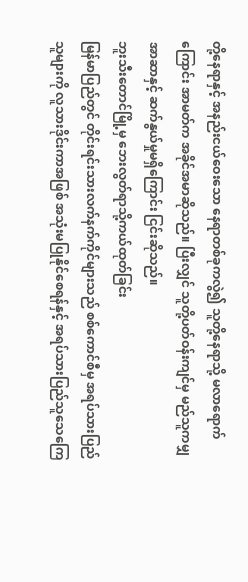တို့နေရာနှင့် အနည်းငယ်ဝေးသော နေရာတစ်ခုကလွဲ၍ သူတို့နေရာသို့ မလာရောက်ကြောင်း အာမတ်က အခိုင်အမာဆိုသည်။ ပြီးလျှင် သူတို့ပတ်ဝန်းကျင်မှ မည်သူကမျှ အာဆာနှင့် ဆက်နွယ်မှုမရှိကြောင်း ငြင်းဆိုသည်။
ဘူးသီးတောင်မြို့မှ ဘေးလွတ်ရာသို့ကယ်ထုတ်ခြင်း
မြန်မာပြည်တွင် တိုင်းရင်းသားလက်နက်ကိုင်များသည် စစ်ကောင်စီမှ အရပ်သားပြည်သူများကို လူသားဒိုင်းကာအဖြစ် အသုံးမပြုနိုင်စေရန်နှင့် အရပ်သားပြည်သူသေကြေ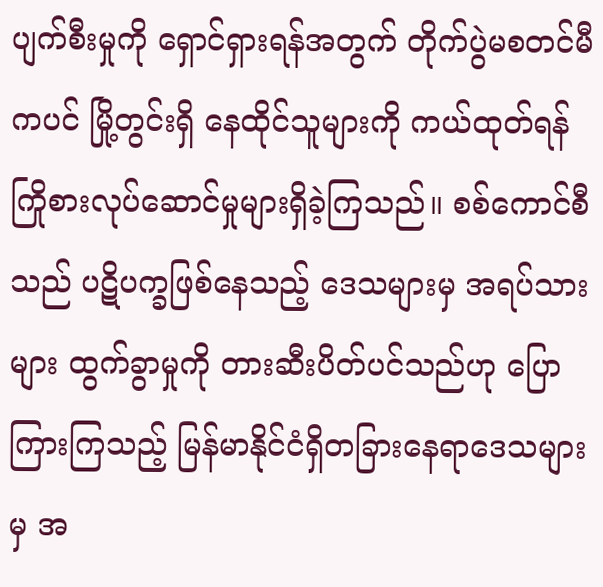ပျက်စီးမှုကို ရှောင်ရှားရန်အတွက် တိုက်ပွဲမစတင်မီကပင် မြို့တွင်းရှိ နေထိုင်သူများကို ကယ်ထုတ်ရန် ကြိုစားလုပ်ဆောင်မှုများရှိခဲ့ကြသည်။ စစ်ကောင်စီသည် ပဋိပက္ခဖြစ်နေသည့် ဒေသများမှ အရပ်သားများ ထွက်ခွာမှုကို တားဆီးပိတ်ပင်သည်ဟု ပြောကြားကြသည့် မြန်မာနိုင်ငံရှိတခြားနေရာဒေသများမှ အ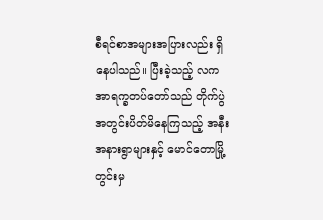စီရင်စာအများအပြားလည်း ရှိနေပါသည်။ ပြီးခဲ့သည့် လက အာရက္ခတပ်တော်သည် တိုက်ပွဲအတွင်းပိတ်မိနေကြသည့် အနီးအနားရွာများနှင့် မောင်တောမြို့တွင်းမှ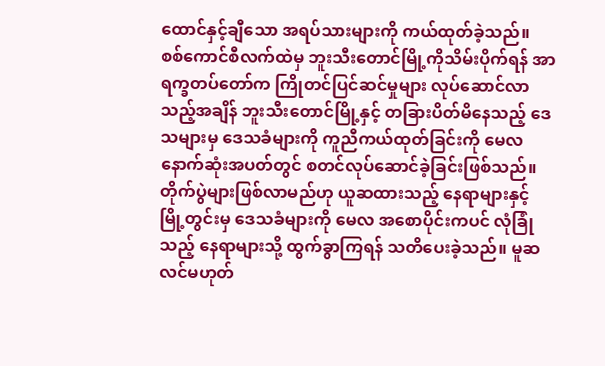ထောင်နှင့်ချီသော အရပ်သားများကို ကယ်ထုတ်ခဲ့သည်။
စစ်ကောင်စီလက်ထဲမှ ဘူးသီးတောင်မြို့ကိုသိမ်းပိုက်ရန် အာရက္ခတပ်တော်က ကြိုတင်ပြင်ဆင်မှုများ လုပ်ဆောင်လာသည့်အချိန် ဘူးသီးတောင်မြို့နှင့် တခြားပိတ်မိနေသည့် ဒေသများမှ ဒေသခံများကို ကူညီကယ်ထုတ်ခြင်းကို မေလ နောက်ဆုံးအပတ်တွင် စတင်လုပ်ဆောင်ခဲ့ခြင်းဖြစ်သည်။ တိုက်ပွဲများဖြစ်လာမည်ဟု ယူဆထားသည့် နေရာများနှင့် မြို့တွင်းမှ ဒေသခံများကို မေလ အစောပိုင်းကပင် လုံခြုံသည့် နေရာများသို့ ထွက်ခွာကြရန် သတိပေးခဲ့သည်။ မူဆလင်မဟုတ်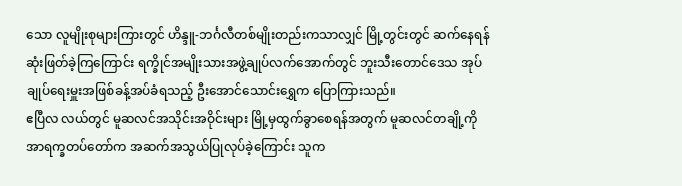သော လူမျိုးစုများကြားတွင် ဟိန္ဒူ-ဘင်္ဂလီတစ်မျိုးတည်းကသာလျှင် မြို့တွင်းတွင် ဆက်နေရန် ဆုံးဖြတ်ခဲ့ကြကြောင်း ရက္ခိုင်အမျိုးသားအဖွဲ့ချုပ်လက်အောက်တွင် ဘူးသီးတောင်ဒေသ အုပ်ချုပ်ရေးမှူးအဖြစ်ခန့်အပ်ခံရသည့် ဦးအောင်သောင်းရွှေက ပြောကြားသည်။
ဧပြီလ လယ်တွင် မူဆလင်အသိုင်းအဝိုင်းများ မြို့မှထွက်ခွာစေရန်အတွက် မူဆလင်တချို့ကို အာရက္ခတပ်တော်က အဆက်အသွယ်ပြုလုပ်ခဲ့ကြောင်း သူက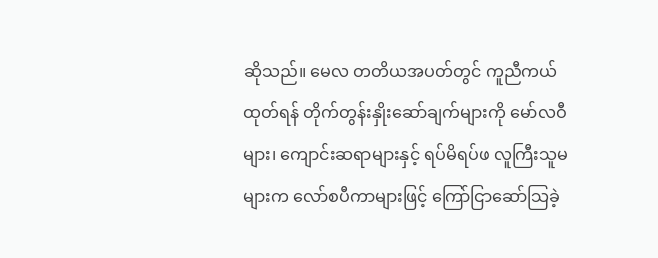ဆိုသည်။ မေလ တတိယအပတ်တွင် ကူညီကယ်ထုတ်ရန် တိုက်တွန်းနှိုးဆော်ချက်များကို မော်လဝီများ၊ ကျောင်းဆရာများနှင့် ရပ်မိရပ်ဖ လူကြီးသူမများက လော်စပီကာများဖြင့် ကြော်ငြာဆော်သြခဲ့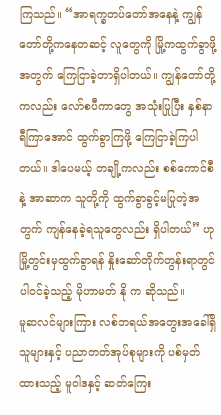ကြသည်။ “အာရက္ခတပ်တော်အနေနဲ့ ကျွန်တော်တို့ကနေတဆင့် လူတွေကို မြို့ကထွက်ခွာဖို့ အတွက် ကြေငြာခဲ့တာရှိပါတယ်။ ကျွန်တော်တို့ကလည်း လော်စပီကာတွေ အသုံးပြုပြီး နှစ်နာရီကြာအောင် ထွက်ခွာကြဖို့ ကြေငြာခဲ့ကြပါတယ်။ ဒါပေမယ့် တချို့ကလည်း စစ်ကောင်စီနဲ့ အာဆာက သူတို့ကို ထွက်ခွာခွင့်မပြုတဲ့အတွက် ကျန်နေခဲ့ရသူတွေလည်း ရှိပါတယ်” ဟု မြို့တွင်းမှထွက်ခွာရန် နှိုးဆော်တိုက်တွန်းရာတွင် ပါဝင်ခဲ့သည့် မိုဟာမတ် နို က ဆိုသည်။
မူဆလင်များကြား လစ်ဘရယ်အတွေးအခေါ်ရှိသူများနှင့် ပညာတတ်အုပ်စုများကို ပစ်မှတ်ထားသည့် မူဝါဒနှင့် ဆတ်ကြေး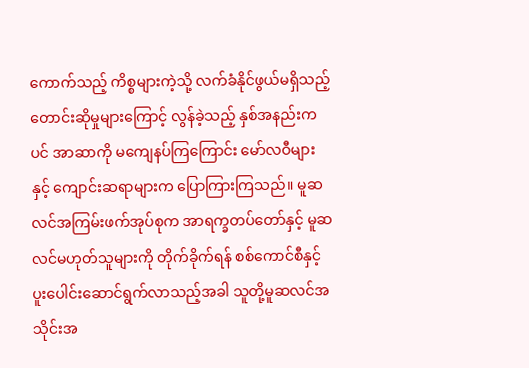ကောက်သည့် ကိစ္စများကဲ့သို့ လက်ခံနိုင်ဖွယ်မရှိသည့် တောင်းဆိုမှုများကြောင့် လွန်ခဲ့သည့် နှစ်အနည်းကပင် အာဆာကို မကျေနပ်ကြကြောင်း မော်လဝီများနှင့် ကျောင်းဆရာများက ပြောကြားကြသည်။ မူဆလင်အကြမ်းဖက်အုပ်စုက အာရက္ခတပ်တော်နှင့် မူဆလင်မဟုတ်သူများကို တိုက်ခိုက်ရန် စစ်ကောင်စီနှင့် ပူးပေါင်းဆောင်ရွက်လာသည့်အခါ သူတို့မူဆလင်အသိုင်းအ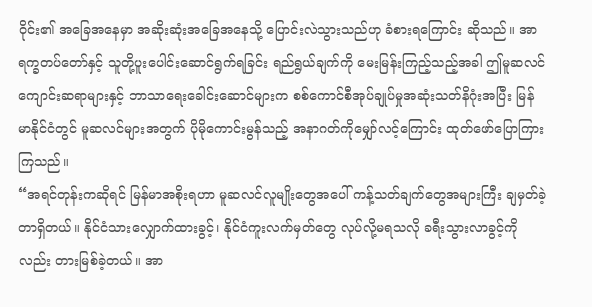ဝိုင်း၏ အခြေအနေမှာ အဆိုးဆုံးအခြေအနေသို့ ပြောင်းလဲသွားသည်ဟု ခံစားရကြောင်း ဆိုသည်။ အာရက္ခတပ်တော်နှင့် သူတို့ပူးပေါင်းဆောင်ရွက်ရခြင်း ရည်ရွယ်ချက်ကို မေးမြန်းကြည့်သည့်အခါ ဤမူဆလင် ကျောင်းဆရာများနှင့် ဘာသာရေးခေါင်းဆောင်များက စစ်ကောင်စီအုပ်ချုပ်မှုအဆုံးသတ်နိဂုံးအပြီး မြန်မာနိုင်ငံတွင် မူဆလင်များအတွက် ပိုမိုကောင်းမွန်သည့် အနာဂတ်ကိုမျှော်လင့်ကြောင်း ထုတ်ဖော်ပြောကြားကြသည်။
“အရင်တုန်းကဆိုရင် မြန်မာအစိုးရဟာ မူဆလင်လူမျိုးတွေအပေါ် ကန့်သတ်ချက်တွေအများကြီး ချမှတ်ခဲ့တာရှိတယ်။ နိုင်ငံသားလျှောက်ထားခွင့်၊ နိုင်ငံကူးလက်မှတ်တွေ လုပ်လို့မရသလို ခရီးသွားလာခွင့်ကိုလည်း တားမြစ်ခဲ့တယ်။ အာ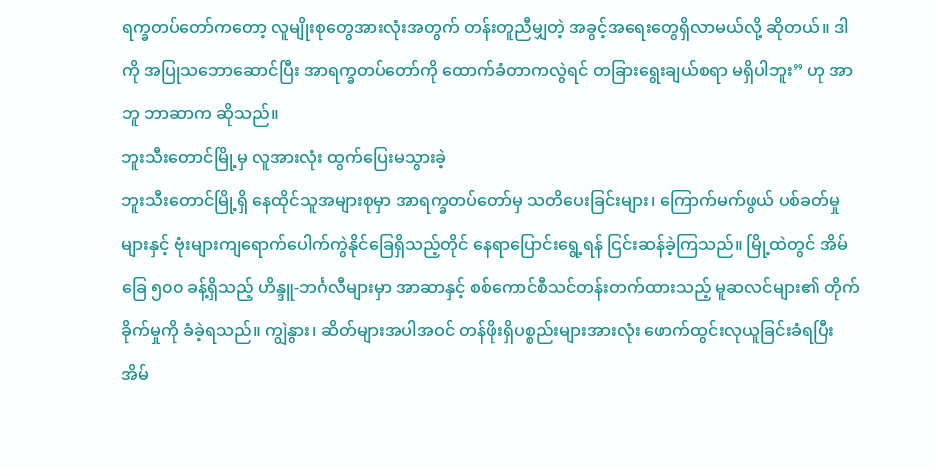ရက္ခတပ်တော်ကတော့ လူမျိုးစုတွေအားလုံးအတွက် တန်းတူညီမျှတဲ့ အခွင့်အရေးတွေရှိလာမယ်လို့ ဆိုတယ်။ ဒါကို အပြုသဘောဆောင်ပြီး အာရက္ခတပ်တော်ကို ထောက်ခံတာကလွဲရင် တခြားရွေးချယ်စရာ မရှိပါဘူး” ဟု အာဘူ ဘာဆာက ဆိုသည်။
ဘူးသီးတောင်မြို့မှ လူအားလုံး ထွက်ပြေးမသွားခဲ့
ဘူးသီးတောင်မြို့ရှိ နေထိုင်သူအများစုမှာ အာရက္ခတပ်တော်မှ သတိပေးခြင်းများ၊ ကြောက်မက်ဖွယ် ပစ်ခတ်မှုများနှင့် ဗုံးများကျရောက်ပေါက်ကွဲနိုင်ခြေရှိသည့်တိုင် နေရာပြောင်းရွေ့ရန် ငြင်းဆန်ခဲ့ကြသည်။ မြို့ထဲတွင် အိမ်ခြေ ၅၀၀ ခန့်ရှိသည့် ဟိန္ဒူ-ဘင်္ဂလီများမှာ အာဆာနှင့် စစ်ကောင်စီသင်တန်းတက်ထားသည့် မူဆလင်များ၏ တိုက်ခိုက်မှုကို ခံခဲ့ရသည်။ ကျွဲနွား၊ ဆိတ်များအပါအဝင် တန်ဖိုးရှိပစ္စည်းများအားလုံး ဖောက်ထွင်းလုယူခြင်းခံရပြီး အိမ်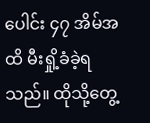ပေါင်း ၄၇ အိမ်အထိ မီးရှို့ခံခဲ့ရသည်။ ထိုသို့တွေ့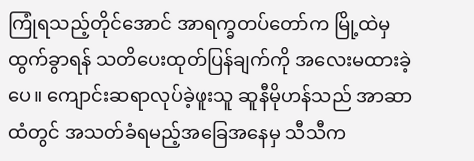ကြုံရသည့်တိုင်အောင် အာရက္ခတပ်တော်က မြို့ထဲမှထွက်ခွာရန် သတိပေးထုတ်ပြန်ချက်ကို အလေးမထားခဲ့ပေ။ ကျောင်းဆရာလုပ်ခဲ့ဖူးသူ ဆူနီမိုဟန်သည် အာဆာထံတွင် အသတ်ခံရမည့်အခြေအနေမှ သီသီက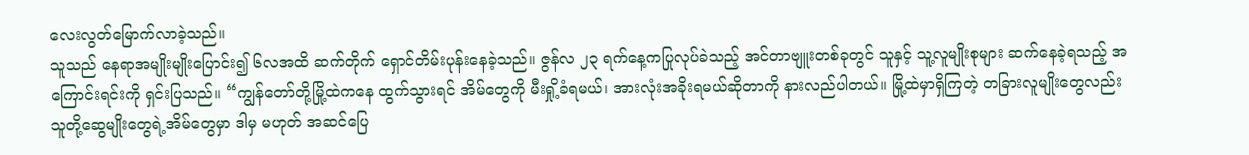လေးလွတ်မြောက်လာခဲ့သည်။
သူသည် နေရာအမျိုးမျိုးပြောင်း၍ ၆လအထိ ဆက်တိုက် ရှောင်တိမ်းပုန်းနေခဲ့သည်။ ဇွန်လ ၂၃ ရက်နေ့ကပြုလုပ်ခဲသည့် အင်တာဗျူးတစ်ခုတွင် သူနှင့် သူ့လူမျိုးစုများ ဆက်နေခဲ့ရသည့် အကြောင်းရင်းကို ရှင်းပြသည်။ “ကျွန်တော်တို့မြို့ထဲကနေ ထွက်သွားရင် အိမ်တွေကို မီးရှို့ခံရမယ်၊ အားလုံးအခိုးရမယ်ဆိုတာကို နားလည်ပါတယ်။ မြို့ထဲမှာရှိကြတဲ့ တခြားလူမျိုးတွေလည်း သူတို့ဆွေမျိုးတွေရဲ့အိမ်တွေမှာ ဒါမှ မဟုတ် အဆင်ပြေ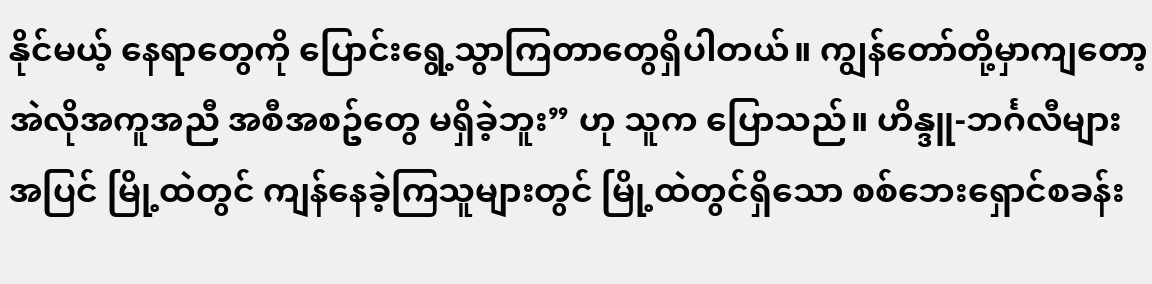နိုင်မယ့် နေရာတွေကို ပြောင်းရွေ့သွာကြတာတွေရှိပါတယ်။ ကျွန်တော်တို့မှာကျတော့ အဲလိုအကူအညီ အစီအစဥ်တွေ မရှိခဲ့ဘူး” ဟု သူက ပြောသည်။ ဟိန္ဒူ-ဘင်္ဂလီများအပြင် မြို့ထဲတွင် ကျန်နေခဲ့ကြသူများတွင် မြို့ထဲတွင်ရှိသော စစ်ဘေးရှောင်စခန်း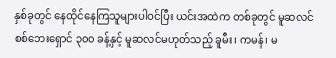နှစ်ခုတွင် နေထိုင်နေကြသူများပါဝင်ပြီး ယင်းအထဲက တစ်ခုတွင် မူဆလင် စစ်ဘေးရှောင် ၃၀၀ ခန့်နှင့် မူဆလင်မဟုတ်သည့် ခူမီး၊ ကမန်၊ မ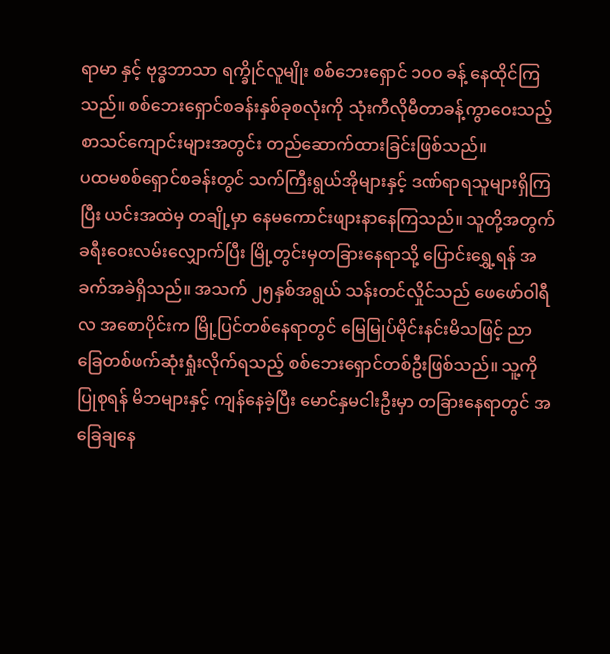ရာမာ နှင့် ဗုဒ္ဓဘာသာ ရက္ခိုင်လူမျိုး စစ်ဘေးရှောင် ၁၀၀ ခန့် နေထိုင်ကြသည်။ စစ်ဘေးရှောင်စခန်းနှစ်ခုစလုံးကို သုံးကီလိုမီတာခန့်ကွာဝေးသည့် စာသင်ကျောင်းများအတွင်း တည်ဆောက်ထားခြင်းဖြစ်သည်။
ပထမစစ်ရှောင်စခန်းတွင် သက်ကြီးရွယ်အိုများနှင့် ဒဏ်ရာရသူများရှိကြပြီး ယင်းအထဲမှ တချို့မှာ နေမကောင်းဖျားနာနေကြသည်။ သူတို့အတွက် ခရီးဝေးလမ်းလျှောက်ပြီး မြို့တွင်းမှတခြားနေရာသို့ ပြောင်းရွှေ့ရန် အခက်အခဲရှိသည်။ အသက် ၂၅နှစ်အရွယ် သန်းတင်လှိုင်သည် ဖေဖော်ဝါရီလ အစောပိုင်းက မြို့ပြင်တစ်နေရာတွင် မြေမြုပ်မိုင်းနင်းမိသဖြင့် ညာခြေတစ်ဖက်ဆုံးရှုံးလိုက်ရသည့် စစ်ဘေးရှောင်တစ်ဦးဖြစ်သည်။ သူ့ကိုပြုစုရန် မိဘများနှင့် ကျန်နေခဲ့ပြီး မောင်နှမငါးဦးမှာ တခြားနေရာတွင် အခြေချနေ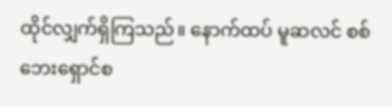ထိုင်လျှက်ရှိကြသည်။ နောက်ထပ် မူဆလင် စစ်ဘေးရှောင်စ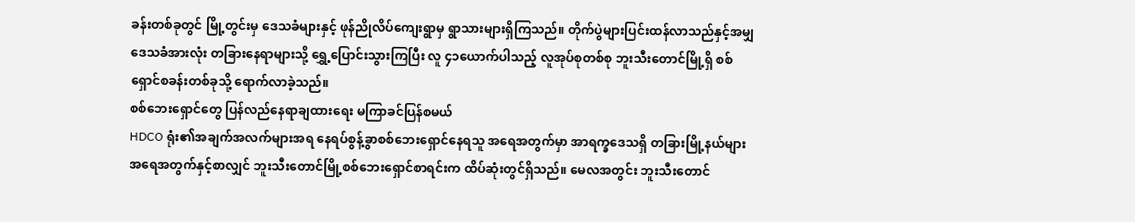ခန်းတစ်ခုတွင် မြို့တွင်းမှ ဒေသခံများနှင့် ဖုန်ညိုလိပ်ကျေးရွာမှ ရွာသားများရှိကြသည်။ တိုက်ပွဲများပြင်းထန်လာသည်နှင့်အမျှ ဒေသခံအားလုံး တခြားနေရာများသို့ ရွှေ့ပြောင်းသွားကြပြီး လူ ၄၁ယောက်ပါသည့် လူအုပ်စုတစ်စု ဘူးသီးတောင်မြို့ရှိ စစ်ရှောင်စခန်းတစ်ခုသို့ ရောက်လာခဲ့သည်။
စစ်ဘေးရှောင်တွေ ပြန်လည်နေရာချထားရေး မကြာခင်ပြန်စမယ်
HDCO ရုံး၏အချက်အလက်များအရ နေရပ်စွန့်ခွာစစ်ဘေးရှောင်နေရသူ အရေအတွက်မှာ အာရက္ခဒေသရှိ တခြားမြို့နယ်များအရေအတွက်နှင့်စာလျှင် ဘူးသီးတောင်မြို့စစ်ဘေးရှောင်စာရင်းက ထိပ်ဆုံးတွင်ရှိသည်။ မေလအတွင်း ဘူးသီးတောင်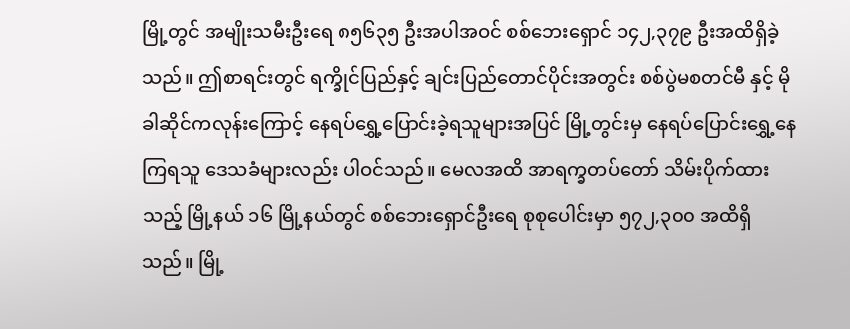မြို့တွင် အမျိုးသမီးဦးရေ ၈၅၆၃၅ ဦးအပါအဝင် စစ်ဘေးရှောင် ၁၄၂,၃၇၉ ဦးအထိရှိခဲ့သည်။ ဤစာရင်းတွင် ရက္ခိုင်ပြည်နှင့် ချင်းပြည်တောင်ပိုင်းအတွင်း စစ်ပွဲမစတင်မီ နှင့် မိုခါဆိုင်ကလုန်းကြောင့် နေရပ်ရွှေ့ပြောင်းခဲ့ရသူများအပြင် မြို့တွင်းမှ နေရပ်ပြောင်းရွှေ့နေကြရသူ ဒေသခံများလည်း ပါဝင်သည်။ မေလအထိ အာရက္ခတပ်တော် သိမ်းပိုက်ထားသည့် မြို့နယ် ၁၆ မြို့နယ်တွင် စစ်ဘေးရှောင်ဦးရေ စုစုပေါင်းမှာ ၅၇၂,၃၀၀ အထိရှိသည်။ မြို့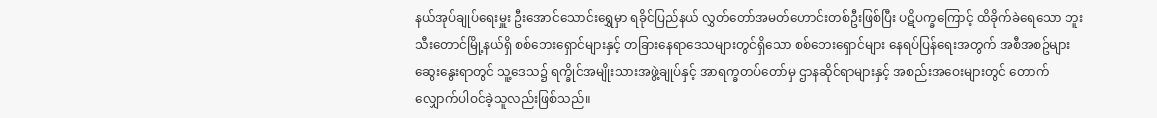နယ်အုပ်ချုပ်ရေးမှူး ဦးအောင်သောင်းရွှေမှာ ရခိုင်ပြည်နယ် လွှတ်တော်အမတ်ဟောင်းတစ်ဦးဖြစ်ပြီး ပဋိပက္ခကြောင့် ထိခိုက်ခဲရေသော ဘူးသီးတောင်မြို့နယ်ရှိ စစ်ဘေးရှောင်များနှင့် တခြားနေရာဒေသများတွင်ရှိသော စစ်ဘေးရှောင်များ နေရပ်ပြန်ရေးအတွက် အစီအစဥ်များ ဆွေးနွေးရာတွင် သူ့ဒေသ၌ ရက္ခိုင်အမျိုးသားအဖွဲ့ချုပ်နှင့် အာရက္ခတပ်တော်မှ ဌာနဆိုင်ရာများနှင့် အစည်းအဝေးများတွင် တောက်လျှောက်ပါဝင်ခဲ့သူလည်းဖြစ်သည်။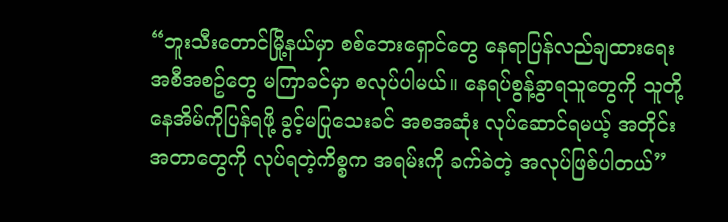“ဘူးသီးတောင်မြို့နယ်မှာ စစ်ဘေးရှောင်တွေ နေရာပြန်လည်ချထားရေးအစီအစဥ်တွေ မကြာခင်မှာ စလုပ်ပါမယ်။ နေရပ်စွန့်ခွာရသူတွေကို သူတို့နေအိမ်ကိုပြန်ရဖို့ ခွင့်မပြုသေးခင် အစအဆုံး လုပ်ဆောင်ရမယ့် အတိုင်းအတာတွေကို လုပ်ရတဲ့ကိစ္စက အရမ်းကို ခက်ခဲတဲ့ အလုပ်ဖြစ်ပါတယ်”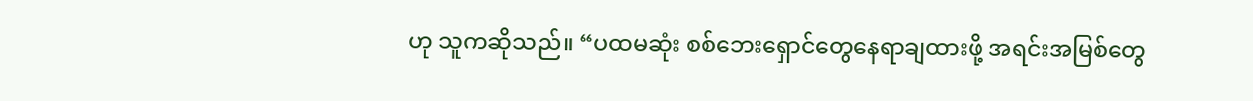ဟု သူကဆိုသည်။ “ပထမဆုံး စစ်ဘေးရှောင်တွေနေရာချထားဖို့ အရင်းအမြစ်တွေ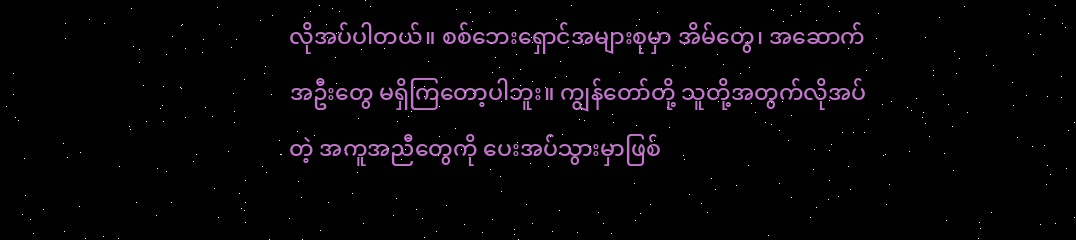လိုအပ်ပါတယ်။ စစ်ဘေးရှောင်အများစုမှာ အိမ်တွေ၊ အဆောက်အဦးတွေ မရှိကြတော့ပါဘူး။ ကျွန်တော်တို့ သူတို့အတွက်လိုအပ်တဲ့ အကူအညီတွေကို ပေးအပ်သွားမှာဖြစ်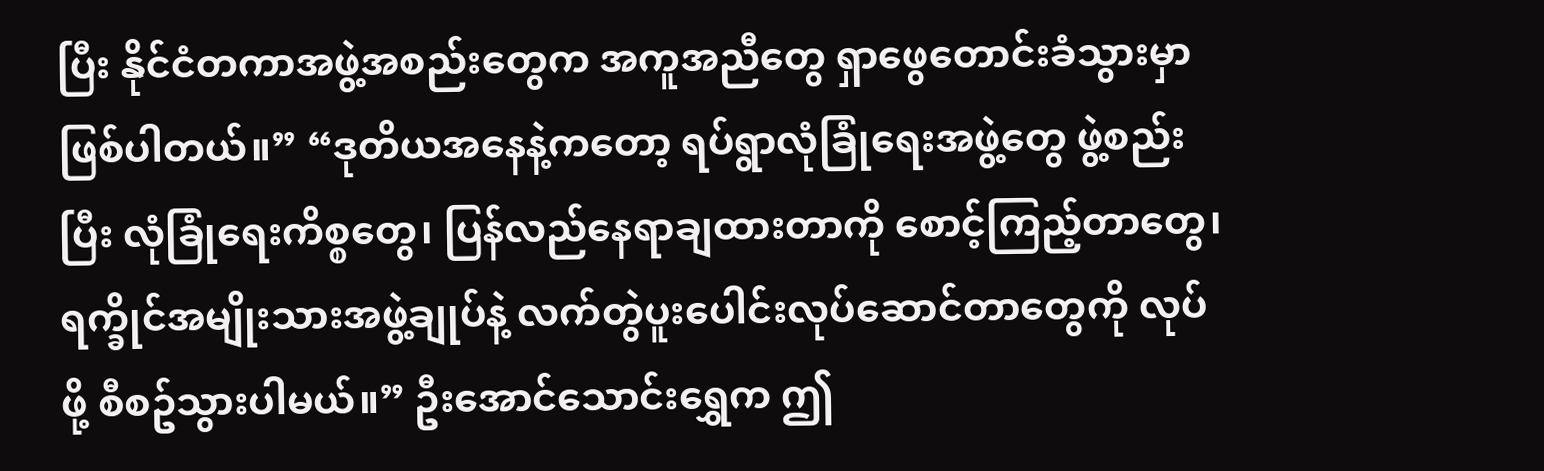ပြီး နိုင်ငံတကာအဖွဲ့အစည်းတွေက အကူအညီတွေ ရှာဖွေတောင်းခံသွားမှာ ဖြစ်ပါတယ်။” “ဒုတိယအနေနဲ့ကတော့ ရပ်ရွာလုံခြုံရေးအဖွဲ့တွေ ဖွဲ့စည်းပြီး လုံခြုံရေးကိစ္စတွေ၊ ပြန်လည်နေရာချထားတာကို စောင့်ကြည့်တာတွေ၊ ရက္ခိုင်အမျိုးသားအဖွဲ့ချုပ်နဲ့ လက်တွဲပူးပေါင်းလုပ်ဆောင်တာတွေကို လုပ်ဖို့ စီစဥ်သွားပါမယ်။” ဦးအောင်သောင်းရွှေက ဤ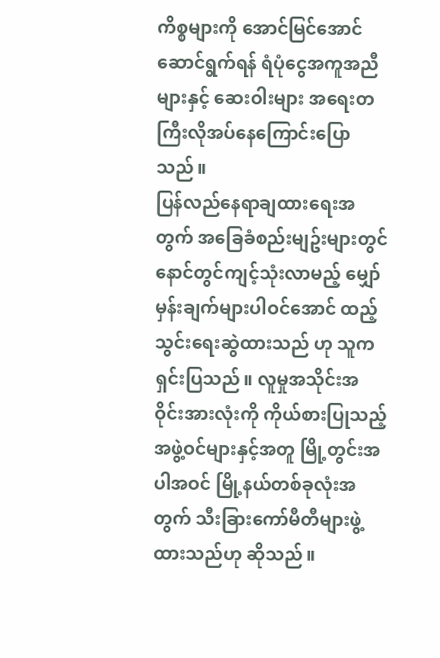ကိစ္စများကို အောင်မြင်အောင် ဆောင်ရွက်ရန် ရံပုံငွေအကူအညီများနှင့် ဆေးဝါးများ အရေးတကြီးလိုအပ်နေကြောင်းပြောသည်။
ပြန်လည်နေရာချထားရေးအတွက် အခြေခံစည်းမျဥ်းများတွင် နောင်တွင်ကျင့်သုံးလာမည့် မျှော်မှန်းချက်များပါဝင်အောင် ထည့်သွင်းရေးဆွဲထားသည် ဟု သူကရှင်းပြသည်။ လူမှုအသိုင်းအဝိုင်းအားလုံးကို ကိုယ်စားပြုသည့် အဖွဲ့ဝင်များနှင့်အတူ မြို့တွင်းအပါအဝင် မြို့နယ်တစ်ခုလုံးအတွက် သီးခြားကော်မီတီများဖွဲ့ထားသည်ဟု ဆိုသည်။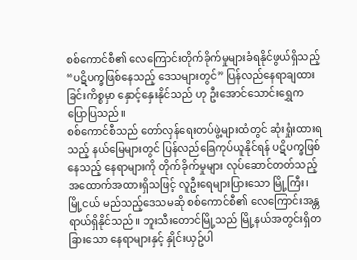စစ်ကောင်စီ၏ လေကြောင်းတိုက်ခိုက်မှုများခံရနိုင်ဖွယ်ရှိသည့် “ပဋိပက္ခဖြစ်နေသည့် ဒေသများတွင်” ပြန်လည်နေရာချထားခြင်းကိစ္စမှာ နှောင့်နှေးနိုင်သည် ဟု ဦးအောင်သောင်းရွှေက ပြောပြသည်။
စစ်ကောင်စီသည် တော်လှန်ရေးတပ်ဖွဲ့များထံတွင် ဆုံးရှုံးထားရသည့် နယ်မြေများတွင် ပြန်လည်ခြေကုပ်ယူနိုင်ရန် ပဋိပက္ခဖြစ်နေသည့် နေရာများကို တိုက်ခိုက်မှုများ လုပ်ဆောင်တတ်သည့် အထောက်အထားရှိသဖြင့် လူဦးရေများပြားသော မြို့ကြီး၊ မြို့ငယ် မည်သည့်ဒေသမဆို စစ်ကောင်စီ၏ လေကြောင်းအန္တရာယ်ရှိနိုင်သည်။ ဘူးသီးတောင်မြို့သည် မြို့နယ်အတွင်းရှိတခြားသော နေရာများနှင့် နှိုင်းယှဥ်ပါ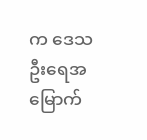က ဒေသဦးရေအမြောက်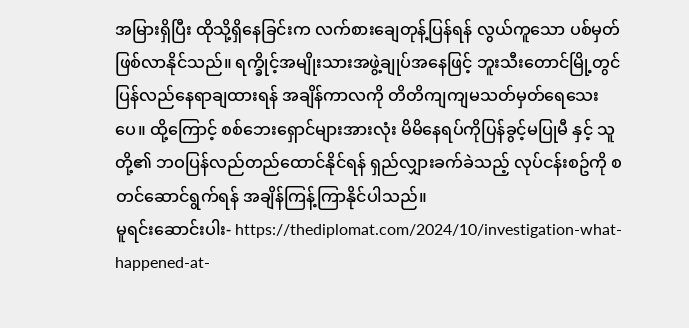အမြားရှိပြီး ထိုသို့ရှိနေခြင်းက လက်စားချေတုန့်ပြန်ရန် လွယ်ကူသော ပစ်မှတ်ဖြစ်လာနိုင်သည်။ ရက္ခိုင့်အမျိုးသားအဖွဲ့ချုပ်အနေဖြင့် ဘူးသီးတောင်မြို့တွင် ပြန်လည်နေရာချထားရန် အချိန်ကာလကို တိတိကျကျမသတ်မှတ်ရေသေးပေ။ ထို့ကြောင့် စစ်ဘေးရှောင်များအားလုံး မိမိနေရပ်ကိုပြန်ခွင့်မပြုမီ နှင့် သူတို့၏ ဘဝပြန်လည်တည်ထောင်နိုင်ရန် ရှည်လျှားခက်ခဲသည့် လုပ်ငန်းစဥ်ကို စတင်ဆောင်ရွက်ရန် အချိန်ကြန့်ကြာနိုင်ပါသည်။
မူရင်းဆောင်းပါး- https://thediplomat.com/2024/10/investigation-what-happened-at-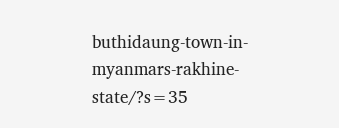buthidaung-town-in-myanmars-rakhine-state/?s=35